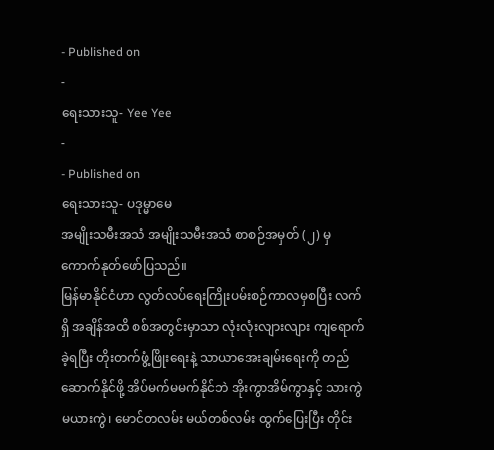- Published on
-
ရေးသားသူ- Yee Yee
-
- Published on
ရေးသားသူ- ပဒုမ္မာမေ
အမျိုးသမီးအသံ အမျိုးသမီးအသံ စာစဉ်အမှတ် (၂) မှ ကောက်နုတ်ဖော်ပြသည်။
မြန်မာနိုင်ငံဟာ လွတ်လပ်ရေးကြိုးပမ်းစဉ်ကာလမှစပြီး လက်ရှိ အချိန်အထိ စစ်အတွင်းမှာသာ လုံးလုံးလျားလျား ကျရောက်ခဲ့ရပြီး တိုးတက်ဖွံ့ဖြိုးရေးနဲ့ သာယာအေးချမ်းရေးကို တည်ဆောက်နိုင်ဖို့ အိပ်မက်မမက်နိုင်ဘဲ အိုးကွာအိမ်ကွာနှင့် သားကွဲမယားကွဲ၊ မောင်တလမ်း မယ်တစ်လမ်း ထွက်ပြေးပြီး တိုင်း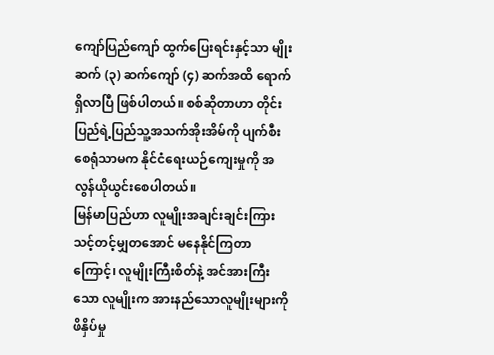ကျော်ပြည်ကျော် ထွက်ပြေးရင်းနှင့်သာ မျိုးဆက် (၃) ဆက်ကျော် (၄) ဆက်အထိ ရောက်ရှိလာပြီ ဖြစ်ပါတယ်။ စစ်ဆိုတာဟာ တိုင်းပြည်ရဲ့ပြည်သူ့အသက်အိုးအိမ်ကို ပျက်စီးစေရုံသာမက နိုင်ငံရေးယဉ်ကျေးမှုကို အလွန်ယိုယွင်းစေပါတယ်။
မြန်မာပြည်ဟာ လူမျိုးအချင်းချင်းကြား သင့်တင့်မျှတအောင် မနေနိုင်ကြတာကြောင့်၊ လူမျိုးကြီးစိတ်နဲ့ အင်အားကြီးသော လူမျိုးက အားနည်သောလူမျိုးများကို ဖိနှိပ်မှု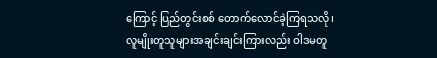ကြောင့် ပြည်တွင်းစစ် တောက်လောင်ခဲ့ကြရသလို၊ လူမျိုးတူသူများအချင်းချင်းကြားလည်း ဝါဒမတူ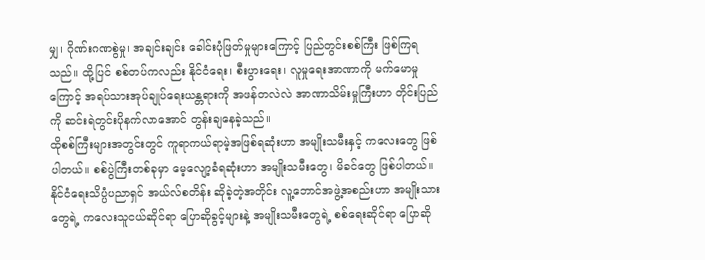မျှ၊ ဂိုဏ်းဂဏစွဲမှု၊ အချင်းချင်း ခေါင်းပုံဖြတ်မှုများကြောင့် ပြည်တွင်းစစ်ကြီး ဖြစ်ကြရသည်။ ထို့ပြင် စစ်တပ်ကလည်း နိုင်ငံရေး၊ စီးပွားရေး၊ လူမှုရေးအာဏာကို မက်မောမှုကြောင့် အရပ်သားအုပ်ချုပ်ရေးယန္တရားကို အဖန်တလဲလဲ အာဏာသိမ်းမှုကြီးဟာ တိုင်းပြည်ကို ဆင်းရဲတွင်းပိုနက်လာအောင် တွန်းချနေခဲ့သည်။
ထိုစစ်ကြီးများအတွင်းတွင် ကူရာကယ်ရာမဲ့အဖြစ်ရဆုံးဟာ အမျိုးသမီးနှင့် ကလေးတွေ ဖြစ်ပါတယ်။ စစ်ပွဲကြီးတစ်ခုမှာ မေ့လျော့ခံရဆုံးဟာ အမျိုးသမီးတွေ၊ မိခင်တွေ ဖြစ်ပါတယ်။ နိုင်ငံရေးသိပ္ပံပညာရှင် အယ်လ်စတိန်း ဆိုခဲ့တဲ့အတိုင်း လူ့ဘောင်အဖွဲ့အစည်းဟာ အမျိုးသားတွေရဲ့ ကလေးသူငယ်ဆိုင်ရာ ပြောဆိုခွင့်များနဲ့ အမျိုးသမီးတွေရဲ့ စစ်ရေးဆိုင်ရာ ပြောဆို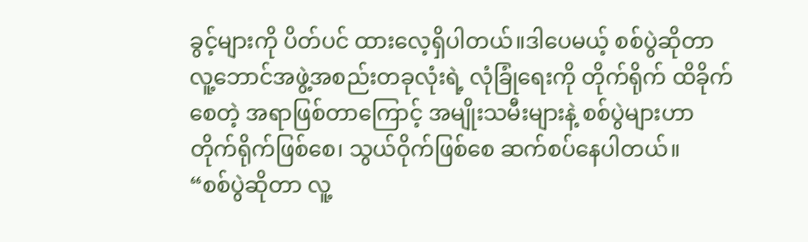ခွင့်များကို ပိတ်ပင် ထားလေ့ရှိပါတယ်။ဒါပေမယ့် စစ်ပွဲဆိုတာ လူ့ဘောင်အဖွဲ့အစည်းတခုလုံးရဲ့ လုံခြုံရေးကို တိုက်ရိုက် ထိခိုက်စေတဲ့ အရာဖြစ်တာကြောင့် အမျိုးသမီးများနဲ့ စစ်ပွဲများဟာ တိုက်ရိုက်ဖြစ်စေ၊ သွယ်ဝိုက်ဖြစ်စေ ဆက်စပ်နေပါတယ်။
“စစ်ပွဲဆိုတာ လူ့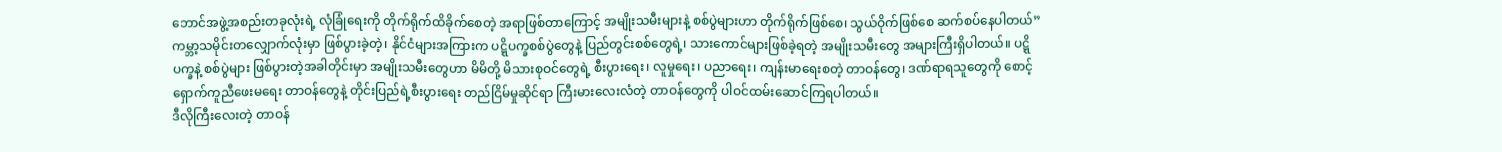ဘောင်အဖွဲ့အစည်းတခုလုံးရဲ့ လုံခြုံရေးကို တိုက်ရိုက်ထိခိုက်စေတဲ့ အရာဖြစ်တာကြောင့် အမျိုးသမီးများနဲ့ စစ်ပွဲများဟာ တိုက်ရိုက်ဖြစ်စေ၊ သွယ်ဝိုက်ဖြစ်စေ ဆက်စပ်နေပါတယ်”
ကမ္ဘာ့သမိုင်းတလျှောက်လုံးမှာ ဖြစ်ပွားခဲ့တဲ့၊ နိုင်ငံများအကြားက ပဋ္ဋိပက္ခစစ်ပွဲတွေနဲ့ ပြည်တွင်းစစ်တွေရဲ့၊ သားကောင်များဖြစ်ခဲ့ရတဲ့ အမျိုးသမီးတွေ အများကြီးရှိပါတယ်။ ပဋ္ဋိပက္ခနဲ့ စစ်ပွဲများ ဖြစ်ပွားတဲ့အခါတိုင်းမှာ အမျိုးသမီးတွေဟာ မိမိတို့ မိသားစုဝင်တွေရဲ့ စီးပွားရေး၊ လူမှုရေး၊ ပညာရေး၊ ကျန်းမာရေးစတဲ့ တာဝန်တွေ၊ ဒဏ်ရာရသူတွေကို စောင့်ရှောက်ကူညီဖေးမရေး တာဝန်တွေနဲ့ တိုင်းပြည်ရဲ့စီးပွားရေး တည်ငြိမ်မှုဆိုင်ရာ ကြီးမားလေးလံတဲ့ တာဝန်တွေကို ပါဝင်ထမ်းဆောင်ကြရပါတယ်။
ဒီလိုကြီးလေးတဲ့ တာဝန်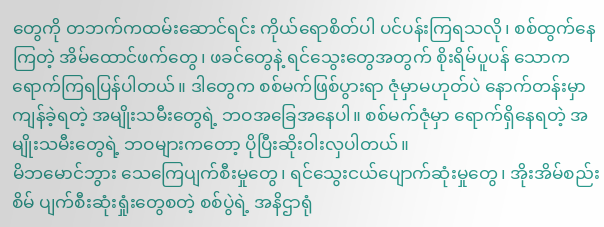တွေကို တဘက်ကထမ်းဆောင်ရင်း ကိုယ်ရောစိတ်ပါ ပင်ပန်းကြရသလို၊ စစ်ထွက်နေကြတဲ့ အိမ်ထောင်ဖက်တွေ၊ ဖခင်တွေနဲ့ ရင်သွေးတွေအတွက် စိုးရိမ်ပူပန် သောကရောက်ကြရပြန်ပါတယ်။ ဒါတွေက စစ်မက်ဖြစ်ပွားရာ ဇုံမှာမဟုတ်ပဲ နောက်တန်းမှာ ကျန်ခဲ့ရတဲ့ အမျိုးသမီးတွေရဲ့ ဘဝအခြေအနေပါ။ စစ်မက်ဇုံမှာ ရောက်ရှိနေရတဲ့ အမျိုးသမီးတွေရဲ့ ဘဝများကတော့ ပိုပြီးဆိုးဝါးလှပါတယ်။
မိဘမောင်ဘွား သေကြေပျက်စီးမှုတွေ၊ ရင်သွေးငယ်ပျောက်ဆုံးမှုတွေ၊ အိုးအိမ်စည်းစိမ် ပျက်စီးဆုံးရှုံးတွေစတဲ့ စစ်ပွဲရဲ့ အနိဌာရုံ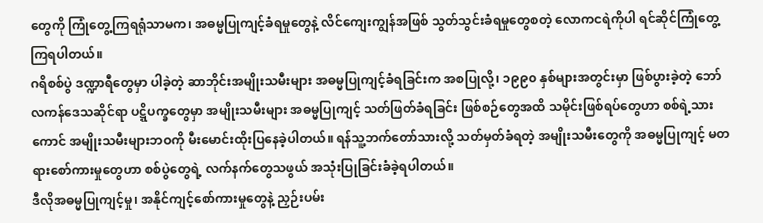တွေကို ကြုံတွေ့ကြရရုံသာမက၊ အဓမ္မပြုကျင့်ခံရမှုတွေနဲ့ လိင်ကျေးကျွန်အဖြစ် သွတ်သွင်းခံရမှုတွေစတဲ့ လောကငရဲကိုပါ ရင်ဆိုင်ကြုံတွေ့ကြရပါတယ်။
ဂရိစစ်ပွဲ ဒဏ္ဍာရီတွေမှာ ပါခဲ့တဲ့ ဆာဘိုင်းအမျိုးသမီးများ အဓမ္မပြုကျင့်ခံရခြင်းက အစပြုလို့၊ ၁၉၉၀ နှစ်များအတွင်းမှာ ဖြစ်ပွားခဲ့တဲ့ ဘော်လကန်ဒေသဆိုင်ရာ ပဋ္ဋိပက္ခတွေမှာ အမျိုးသမီးများ အဓမ္မပြုကျင့် သတ်ဖြတ်ခံရခြင်း ဖြစ်စဉ်တွေအထိ သမိုင်းဖြစ်ရပ်တွေဟာ စစ်ရဲ့သားကောင် အမျိုးသမီးများဘဝကို မီးမောင်းထိုးပြနေခဲ့ပါတယ်။ ရန်သူ့ဘက်တော်သားလို့ သတ်မှတ်ခံရတဲ့ အမျိုးသမီးတွေကို အဓမ္မပြုကျင့် မတရားစော်ကားမှုတွေဟာ စစ်ပွဲတွေရဲ့ လက်နက်တွေသဖွယ် အသုံးပြုခြင်းခံခဲ့ရပါတယ်။
ဒီလိုအဓမ္မပြုကျင့်မှု၊ အနိုင်ကျင့်စော်ကားမှုတွေနဲ့ ညှဉ်းပမ်း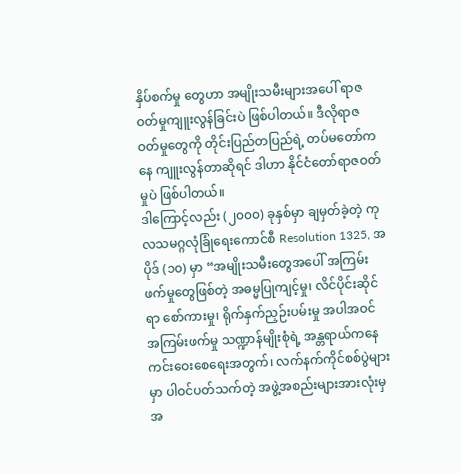နှိပ်စက်မှု တွေဟာ အမျိုးသမီးများအပေါ် ရာဇဝတ်မှုကျူးလွန်ခြင်းပဲ ဖြစ်ပါတယ်။ ဒီလိုရာဇဝတ်မှုတွေကို တိုင်းပြည်တပြည်ရဲ့ တပ်မတော်ကနေ ကျူးလွန်တာဆိုရင် ဒါဟာ နိုင်ငံတော်ရာဇဝတ်မှုပဲ ဖြစ်ပါတယ်။
ဒါကြောင့်လည်း (၂၀၀၀) ခုနှစ်မှာ ချမှတ်ခဲ့တဲ့ ကုလသမဂ္ဂလုံခြုံရေးကောင်စီ Resolution 1325, အပိုဒ် (၁၀) မှာ “အမျိုးသမီးတွေအပေါ် အကြမ်းဖက်မှုတွေဖြစ်တဲ့ အဓမ္မပြုကျင့်မှု၊ လိင်ပိုင်းဆိုင်ရာ စော်ကားမှု၊ ရိုက်နှက်ညှဉ်းပမ်းမှု အပါအဝင် အကြမ်းဖက်မှု သဏ္ဍာန်မျိုးစုံရဲ့ အန္တရာယ်ကနေ ကင်းဝေးစေရေးအတွက်၊ လက်နက်ကိုင်စစ်ပွဲများမှာ ပါဝင်ပတ်သက်တဲ့ အဖွဲ့အစည်းများအားလုံးမှ အ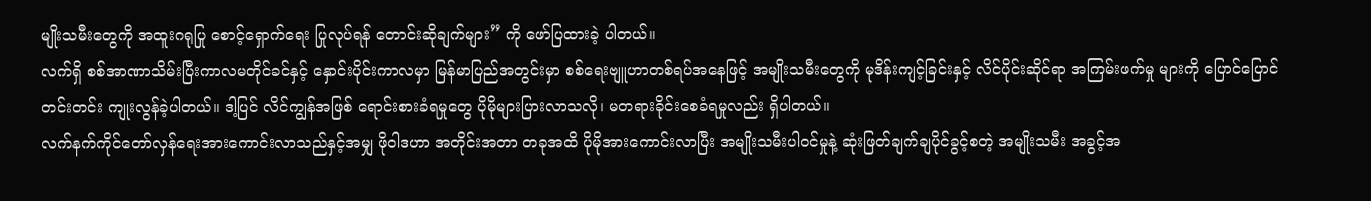မျိုးသမီးတွေကို အထူးဂရုပြု စောင့်ရှောက်ရေး ပြုလုပ်ရန် တောင်းဆိုချက်များ” ကို ဖော်ပြထားခဲ့ ပါတယ်။
လက်ရှိ စစ်အာဏာသိမ်းပြီးကာလမတိုင်ခင်နှင့် နှောင်းပိုင်းကာလမှာ မြန်မာပြည်အတွင်းမှာ စစ်ရေးဗျူဟာတစ်ရပ်အနေဖြင့် အမျိုးသမီးတွေကို မုဒိန်းကျင့်ခြင်းနှင့် လိင်ပိုင်းဆိုင်ရာ အကြမ်းဖက်မှု များကို ပြောင်ပြောင်တင်းတင်း ကျုးလွန်ခဲ့ပါတယ်။ ဒါ့ပြင် လိင်ကျွန်အဖြစ် ရောင်းစားခံရမှုတွေ ပိုမိုများပြားလာသလို၊ မတရားခိုင်းစေခံရမှုလည်း ရှိပါတယ်။
လက်နက်ကိုင်တော်လှန်ရေးအားကောင်းလာသည်နှင့်အမျှ ဖိုဝါဒဟာ အတိုင်းအတာ တခုအထိ ပိုမိုအားကောင်းလာပြီး အမျိုးသမီးပါဝင်မှုနဲ့ ဆုံးဖြတ်ချက်ချပိုင်ခွင့်စတဲ့ အမျိုးသမီး အခွင့်အ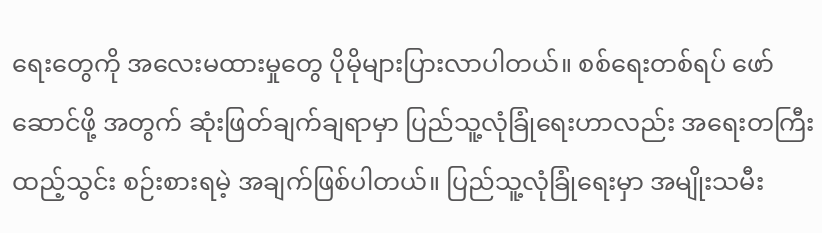ရေးတွေကို အလေးမထားမှုတွေ ပိုမိုများပြားလာပါတယ်။ စစ်ရေးတစ်ရပ် ဖော်ဆောင်ဖို့ အတွက် ဆုံးဖြတ်ချက်ချရာမှာ ပြည်သူ့လုံခြုံရေးဟာလည်း အရေးတကြီး ထည့်သွင်း စဉ်းစားရမဲ့ အချက်ဖြစ်ပါတယ်။ ပြည်သူ့လုံခြုံရေးမှာ အမျိုးသမီး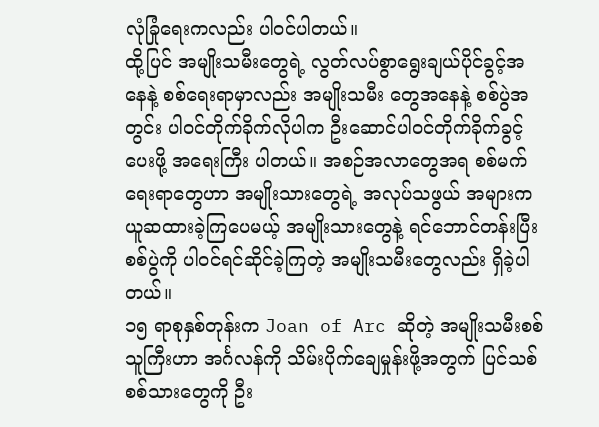လုံခြုံရေးကလည်း ပါဝင်ပါတယ်။
ထို့ပြင် အမျိုးသမီးတွေရဲ့ လွတ်လပ်စွာရွေးချယ်ပိုင်ခွင့်အနေနဲ့ စစ်ရေးရာမှာလည်း အမျိုးသမီး တွေအနေနဲ့ စစ်ပွဲအတွင်း ပါဝင်တိုက်ခိုက်လိုပါက ဦးဆောင်ပါဝင်တိုက်ခိုက်ခွင့်ပေးဖို့ အရေးကြီး ပါတယ်။ အစဉ်အလာတွေအရ စစ်မက်ရေးရာတွေဟာ အမျိုးသားတွေရဲ့ အလုပ်သဖွယ် အများက ယူဆထားခဲ့ကြပေမယ့် အမျိုးသားတွေနဲ့ ရင်ဘောင်တန်းပြီး စစ်ပွဲကို ပါဝင်ရင်ဆိုင်ခဲ့ကြတဲ့ အမျိုးသမီးတွေလည်း ရှိခဲ့ပါတယ်။
၁၅ ရာစုနှစ်တုန်းက Joan of Arc ဆိုတဲ့ အမျိုးသမီးစစ်သူကြီးဟာ အင်္ဂလန်ကို သိမ်းပိုက်ချေမှုန်းဖို့အတွက် ပြင်သစ်စစ်သားတွေကို ဦး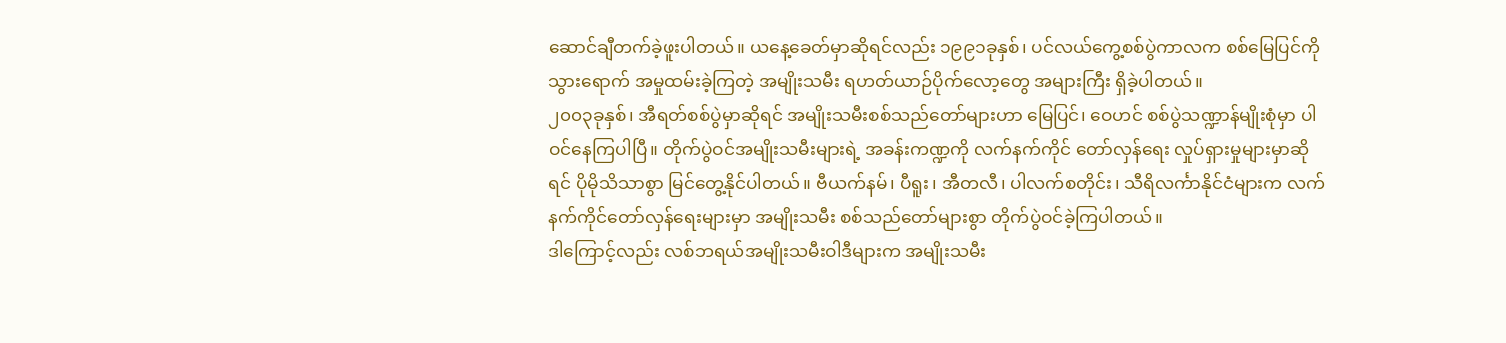ဆောင်ချီတက်ခဲ့ဖူးပါတယ်။ ယနေ့ခေတ်မှာဆိုရင်လည်း ၁၉၉၁ခုနှစ်၊ ပင်လယ်ကွေ့စစ်ပွဲကာလက စစ်မြေပြင်ကို သွားရောက် အမှုထမ်းခဲ့ကြတဲ့ အမျိုးသမီး ရဟတ်ယာဉ်ပိုက်လော့တွေ အများကြီး ရှိခဲ့ပါတယ်။
၂၀၀၃ခုနှစ်၊ အီရတ်စစ်ပွဲမှာဆိုရင် အမျိုးသမီးစစ်သည်တော်များဟာ မြေပြင်၊ ဝေဟင် စစ်ပွဲသဏ္ဍာန်မျိုးစုံမှာ ပါဝင်နေကြပါပြီ။ တိုက်ပွဲဝင်အမျိုးသမီးများရဲ့ အခန်းကဏ္ဍကို လက်နက်ကိုင် တော်လှန်ရေး လှုပ်ရှားမှုများမှာဆိုရင် ပိုမိုသိသာစွာ မြင်တွေ့နိုင်ပါတယ်။ ဗီယက်နမ်၊ ပီရူး၊ အီတလီ၊ ပါလက်စတိုင်း၊ သီရိလင်္ကာနိုင်ငံများက လက်နက်ကိုင်တော်လှန်ရေးများမှာ အမျိုးသမီး စစ်သည်တော်များစွာ တိုက်ပွဲဝင်ခဲ့ကြပါတယ်။
ဒါကြောင့်လည်း လစ်ဘရယ်အမျိုးသမီးဝါဒီများက အမျိုးသမီး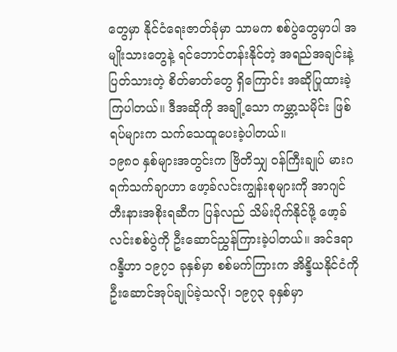တွေမှာ နိုင်ငံရေးဇာတ်ခုံမှာ သာမက စစ်ပွဲတွေမှာပါ အမျိုးသားတွေနဲ့ ရင်ဘောင်တန်းနိုင်တဲ့ အရည်အချင်းနဲ့ ပြတ်သားတဲ့ စိတ်ဓာတ်တွေ ရှိကြောင်း အဆိုပြုထားခဲ့ကြပါတယ်။ ဒီအဆိုကို အချို့သော ကမ္ဘာ့သမိုင်း ဖြစ်ရပ်များက သက်သေထူပေးခဲ့ပါတယ်။
၁၉၈၀ နှစ်များအတွင်းက ဗြိတိသျှ ဝန်ကြီးချုပ် မားဂရက်သက်ချာဟာ ဖော့ခ်လင်းကျွန်းစုများကို အာဂျင်တီးနားအစိုးရဆီက ပြန်လည် သိမ်းပိုက်နိုင်ဖို့ ဖော့ခ်လင်းစစ်ပွဲကို ဦးဆောင်ညွှန်ကြားခဲ့ပါတယ်။ အင်ဒရာဂန္ဒီဟာ ၁၉၇၁ ခုနှစ်မှာ စစ်မက်ကြားက အိန္ဒိယနိုင်ငံကို ဦးဆောင်အုပ်ချုပ်ခဲ့သလို၊ ၁၉၇၃ ခုနှစ်မှာ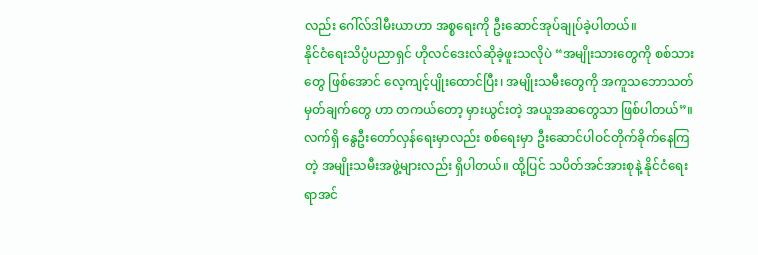လည်း ဂေါ်လ်ဒါမီးယာဟာ အစ္စရေးကို ဦးဆောင်အုပ်ချုပ်ခဲ့ပါတယ်။
နိုင်ငံရေးသိပ္ပံပညာရှင် ဟိုလင်ဒေးလ်ဆိုခဲ့ဖူးသလိုပဲ “အမျိုးသားတွေကို စစ်သားတွေ ဖြစ်အောင် လေ့ကျင့်ပျိုးထောင်ပြီး၊ အမျိုးသမီးတွေကို အကူသဘောသတ်မှတ်ချက်တွေ ဟာ တကယ်တော့ မှားယွင်းတဲ့ အယူအဆတွေသာ ဖြစ်ပါတယ်”။
လက်ရှိ နွေဦးတော်လှန်ရေးမှာလည်း စစ်ရေးမှာ ဦးဆောင်ပါဝင်တိုက်ခိုက်နေကြတဲ့ အမျိုးသမီးအဖွဲ့များလည်း ရှိပါတယ်။ ထို့ပြင် သပိတ်အင်အားစုနဲ့ နိုင်ငံရေးရာအင်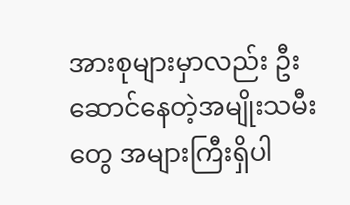အားစုများမှာလည်း ဦးဆောင်နေတဲ့အမျိုးသမီးတွေ အများကြီးရှိပါ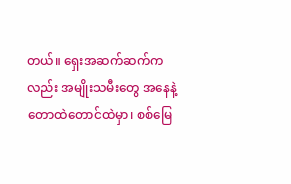တယ်။ ရှေးအဆက်ဆက်ကလည်း အမျိုးသမီးတွေ အနေနဲ့ တောထဲတောင်ထဲမှာ၊ စစ်မြေ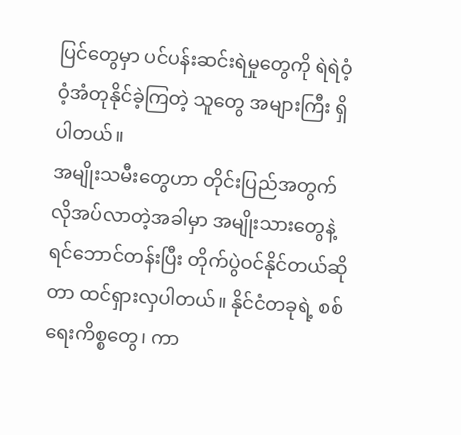ပြင်တွေမှာ ပင်ပန်းဆင်းရဲမှုတွေကို ရဲရဲဝံ့ဝံ့အံတုနိုင်ခဲ့ကြတဲ့ သူတွေ အများကြီး ရှိပါတယ်။
အမျိုးသမီးတွေဟာ တိုင်းပြည်အတွက် လိုအပ်လာတဲ့အခါမှာ အမျိုးသားတွေနဲ့ ရင်ဘောင်တန်းပြီး တိုက်ပွဲဝင်နိုင်တယ်ဆိုတာ ထင်ရှားလှပါတယ်။ နိုင်ငံတခုရဲ့ စစ်ရေးကိစ္စတွေ၊ ကာ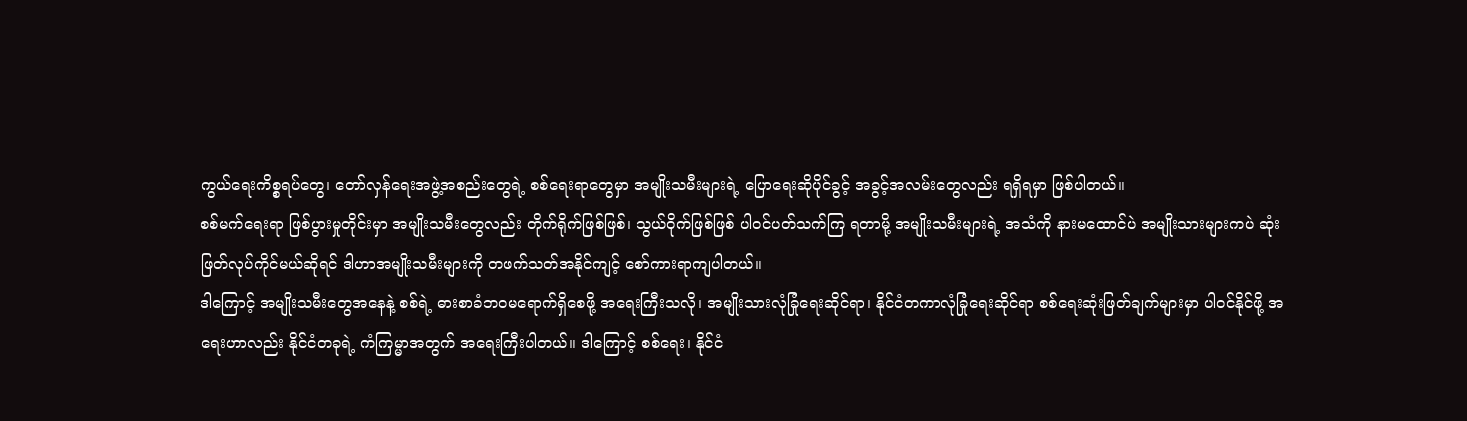ကွယ်ရေးကိစ္စရပ်တွေ၊ တော်လှန်ရေးအဖွဲ့အစည်းတွေရဲ့ စစ်ရေးရာတွေမှာ အမျိုးသမီးများရဲ့ ပြောရေးဆိုပိုင်ခွင့် အခွင့်အလမ်းတွေလည်း ရရှိရမှာ ဖြစ်ပါတယ်။
စစ်မက်ရေးရာ ဖြစ်ပွားမှုတိုင်းမှာ အမျိုးသမီးတွေလည်း တိုက်ရိုက်ဖြစ်ဖြစ်၊ သွယ်ဝိုက်ဖြစ်ဖြစ် ပါဝင်ပတ်သက်ကြ ရတာမို့ အမျိုးသမီးများရဲ့ အသံကို နားမထောင်ပဲ အမျိုးသားများကပဲ ဆုံးဖြတ်လုပ်ကိုင်မယ်ဆိုရင် ဒါဟာအမျိုးသမီးများကို တဖက်သတ်အနိုင်ကျင့် စော်ကားရာကျပါတယ်။
ဒါကြောင့် အမျိုးသမီးတွေအနေနဲ့ စစ်ရဲ့ ဓားစာခံဘဝမရောက်ရှိစေဖို့ အရေးကြီးသလို၊ အမျိုးသားလုံခြုံရေးဆိုင်ရာ၊ နိုင်ငံတကာလုံခြုံရေးဆိုင်ရာ စစ်ရေးဆုံးဖြတ်ချက်များမှာ ပါဝင်နိုင်ဖို့ အရေးဟာလည်း နိုင်ငံတခုရဲ့ ကံကြမ္မာအတွက် အရေးကြီးပါတယ်။ ဒါကြောင့် စစ်ရေး၊ နိုင်ငံ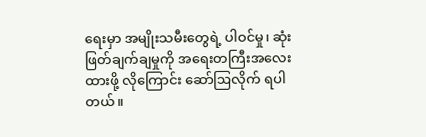ရေးမှာ အမျိုးသမီးတွေရဲ့ ပါဝင်မှု၊ ဆုံးဖြတ်ချက်ချမှုကို အရေးတကြီးအလေးထားဖို့ လိုကြောင်း ဆော်ဩလိုက် ရပါတယ်။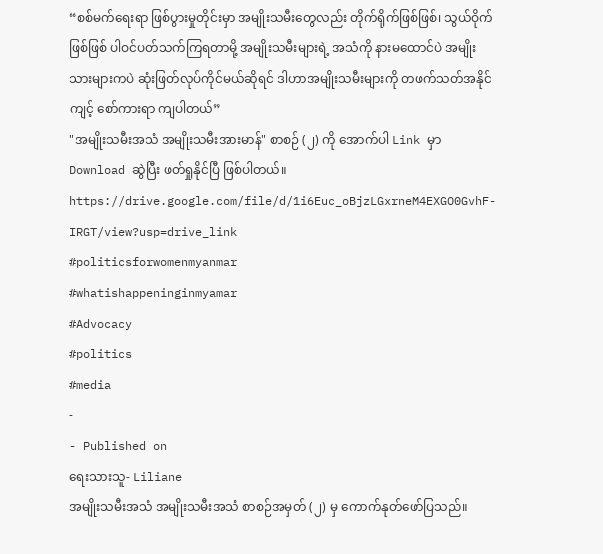“စစ်မက်ရေးရာ ဖြစ်ပွားမှုတိုင်းမှာ အမျိုးသမီးတွေလည်း တိုက်ရိုက်ဖြစ်ဖြစ်၊ သွယ်ဝိုက်ဖြစ်ဖြစ် ပါဝင်ပတ်သက်ကြရတာမို့ အမျိုးသမီးများရဲ့ အသံကို နားမထောင်ပဲ အမျိုးသားများကပဲ ဆုံးဖြတ်လုပ်ကိုင်မယ်ဆိုရင် ဒါဟာအမျိုးသမီးများကို တဖက်သတ်အနိုင်ကျင့် စော်ကားရာ ကျပါတယ်”
"အမျိုးသမီးအသံ အမျိုးသမီးအားမာန်" စာစဉ် (၂) ကို အောက်ပါ Link မှာ Download ဆွဲပြီး ဖတ်ရှုနိုင်ပြီ ဖြစ်ပါတယ်။
https://drive.google.com/file/d/1i6Euc_oBjzLGxrneM4EXGO0GvhF-IRGT/view?usp=drive_link
#politicsforwomenmyanmar
#whatishappeninginmyamar
#Advocacy
#politics
#media
-
- Published on
ရေးသားသူ- Liliane
အမျိုးသမီးအသံ အမျိုးသမီးအသံ စာစဉ်အမှတ် (၂) မှ ကောက်နုတ်ဖော်ပြသည်။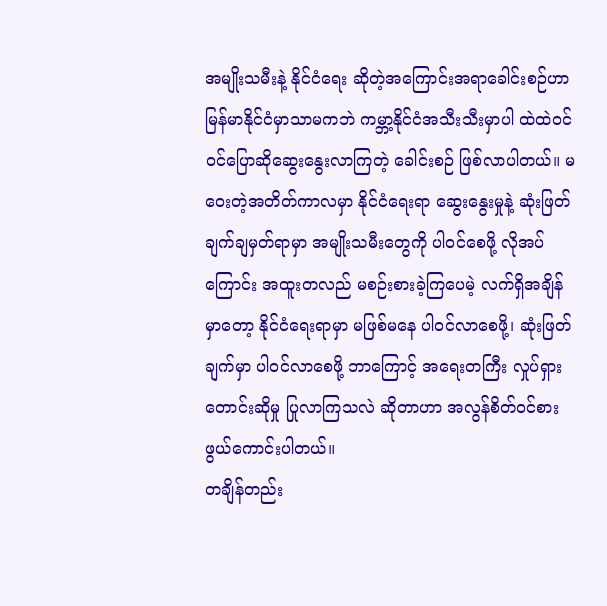အမျိုးသမီးနဲ့ နိုင်ငံရေး ဆိုတဲ့အကြောင်းအရာခေါင်းစဉ်ဟာ မြန်မာနိုင်ငံမှာသာမကဘဲ ကမ္ဘာ့နိုင်ငံအသီးသီးမှာပါ ထဲထဲဝင်ဝင်ပြောဆိုဆွေးနွေးလာကြတဲ့ ခေါင်းစဉ် ဖြစ်လာပါတယ်။ မဝေးတဲ့အတိတ်ကာလမှာ နိုင်ငံရေးရာ ဆွေးနွေးမှုနဲ့ ဆုံးဖြတ်ချက်ချမှတ်ရာမှာ အမျိုးသမီးတွေကို ပါဝင်စေဖို့ လိုအပ်ကြောင်း အထူးတလည် မစဉ်းစားခဲ့ကြပေမဲ့ လက်ရှိအချိန်မှာတော့ နိုင်ငံရေးရာမှာ မဖြစ်မနေ ပါဝင်လာစေဖို့၊ ဆုံးဖြတ်ချက်မှာ ပါဝင်လာစေဖို့ ဘာကြောင့် အရေးတကြီး လှုပ်ရှားတောင်းဆိုမှု ပြုလာကြသလဲ ဆိုတာဟာ အလွန်စိတ်ဝင်စားဖွယ်ကောင်းပါတယ်။
တချိန်တည်း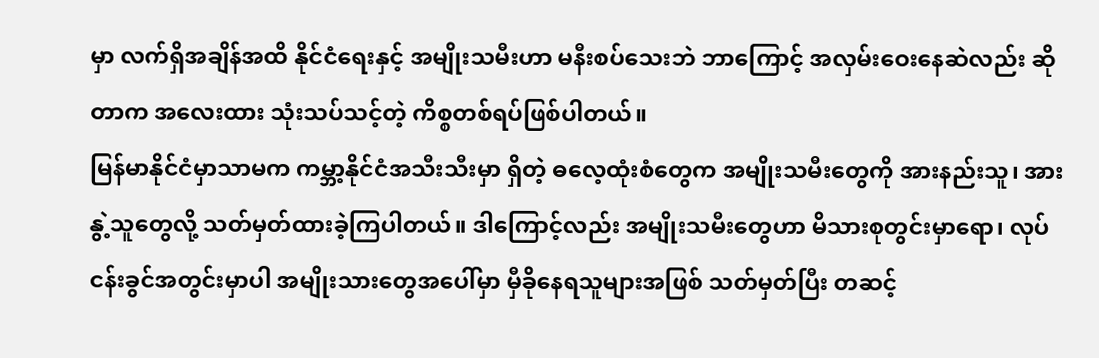မှာ လက်ရှိအချိန်အထိ နိုင်ငံရေးနှင့် အမျိုးသမီးဟာ မနီးစပ်သေးဘဲ ဘာကြောင့် အလှမ်းဝေးနေဆဲလည်း ဆိုတာက အလေးထား သုံးသပ်သင့်တဲ့ ကိစ္စတစ်ရပ်ဖြစ်ပါတယ်။
မြန်မာနိုင်ငံမှာသာမက ကမ္ဘာ့နိုင်ငံအသီးသီးမှာ ရှိတဲ့ ဓလေ့ထုံးစံတွေက အမျိုးသမီးတွေကို အားနည်းသူ၊ အားနွဲ့သူတွေလို့ သတ်မှတ်ထားခဲ့ကြပါတယ်။ ဒါကြောင့်လည်း အမျိုးသမီးတွေဟာ မိသားစုတွင်းမှာရော၊ လုပ်ငန်းခွင်အတွင်းမှာပါ အမျိုးသားတွေအပေါ်မှာ မှီခိုနေရသူများအဖြစ် သတ်မှတ်ပြီး တဆင့်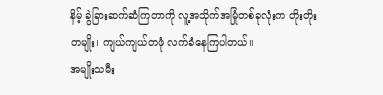နိမ့် ခွဲခြားဆက်ဆံကြတာကို လူ့အသိုက်အမြုံတစ်ခုလုံးက တိုးတိုး တမျိုး၊ ကျယ်ကျယ်တဖုံ လက်ခံနေကြပါတယ်။
အမျိုးသမီး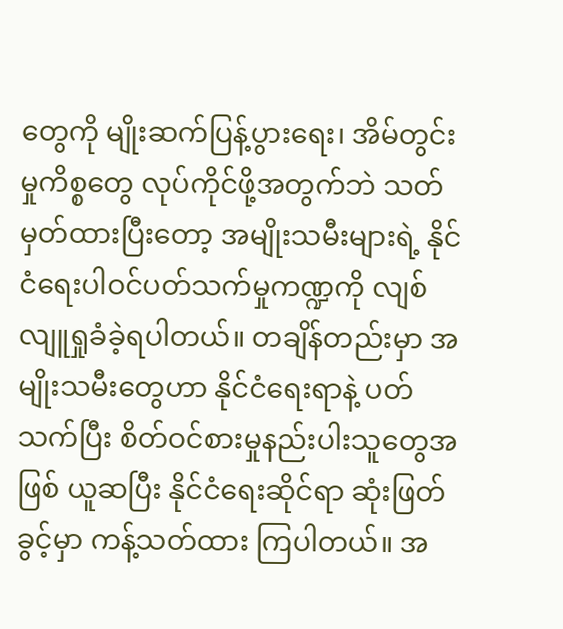တွေကို မျိုးဆက်ပြန့်ပွားရေး၊ အိမ်တွင်းမှုကိစ္စတွေ လုပ်ကိုင်ဖို့အတွက်ဘဲ သတ်မှတ်ထားပြီးတော့ အမျိုးသမီးများရဲ့ နိုင်ငံရေးပါဝင်ပတ်သက်မှုကဏ္ဍကို လျစ်လျူရှုခံခဲ့ရပါတယ်။ တချိန်တည်းမှာ အမျိုးသမီးတွေဟာ နိုင်ငံရေးရာနဲ့ ပတ်သက်ပြီး စိတ်ဝင်စားမှုနည်းပါးသူတွေအဖြစ် ယူဆပြီး နိုင်ငံရေးဆိုင်ရာ ဆုံးဖြတ်ခွင့်မှာ ကန့်သတ်ထား ကြပါတယ်။ အ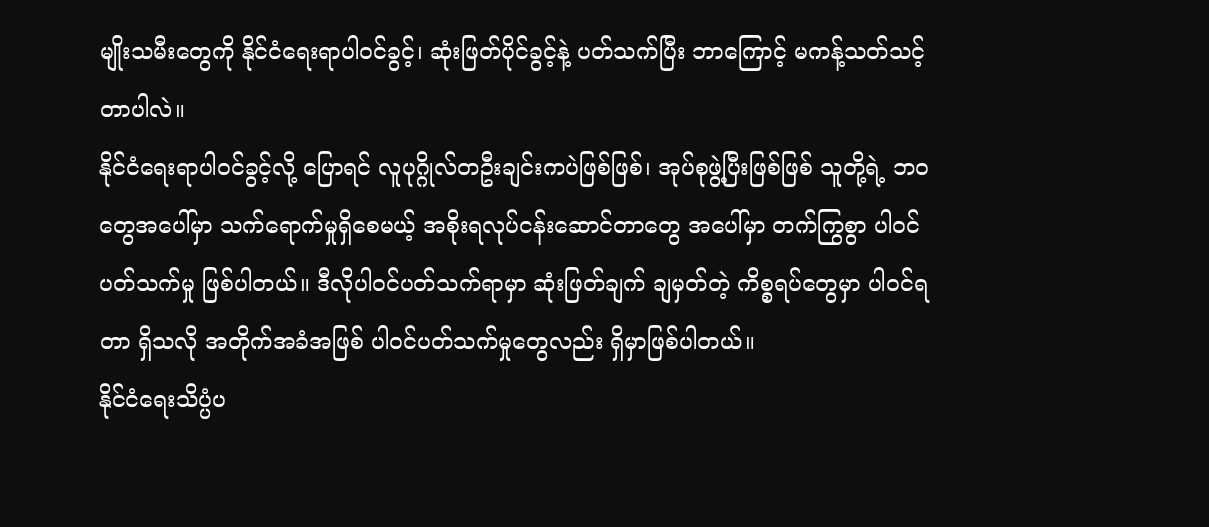မျိုးသမီးတွေကို နိုင်ငံရေးရာပါဝင်ခွင့်၊ ဆုံးဖြတ်ပိုင်ခွင့်နဲ့ ပတ်သက်ပြီး ဘာကြောင့် မကန့်သတ်သင့်တာပါလဲ။
နိုင်ငံရေးရာပါဝင်ခွင့်လို့ ပြောရင် လူပုဂ္ဂိုလ်တဦးချင်းကပဲဖြစ်ဖြစ်၊ အုပ်စုဖွဲ့ပြီးဖြစ်ဖြစ် သူတို့ရဲ့ ဘဝတွေအပေါ်မှာ သက်ရောက်မှုရှိစေမယ့် အစိုးရလုပ်ငန်းဆောင်တာတွေ အပေါ်မှာ တက်ကြွစွာ ပါဝင်ပတ်သက်မှု ဖြစ်ပါတယ်။ ဒီလိုပါဝင်ပတ်သက်ရာမှာ ဆုံးဖြတ်ချက် ချမှတ်တဲ့ ကိစ္စရပ်တွေမှာ ပါဝင်ရတာ ရှိသလို အတိုက်အခံအဖြစ် ပါဝင်ပတ်သက်မှုတွေလည်း ရှိမှာဖြစ်ပါတယ်။
နိုင်ငံရေးသိပ္ပံပ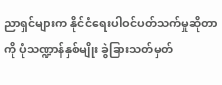ညာရှင်များက နိုင်ငံရေးပါဝင်ပတ်သက်မှုဆိုတာကို ပုံသဏ္ဍာန်နှစ်မျိုး ခွဲခြားသတ်မှတ်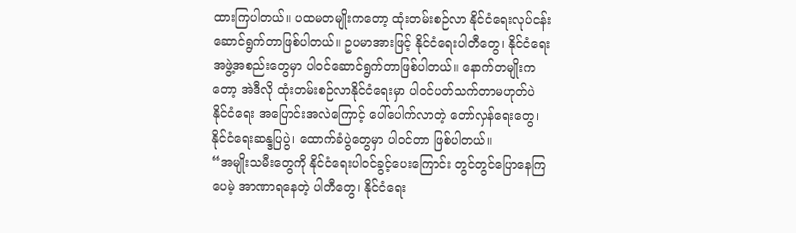ထားကြပါတယ်။ ပထမတမျိုးကတော့ ထုံးတမ်းစဉ်လာ နိုင်ငံရေးလုပ်ငန်း ဆောင်ရွက်တာဖြစ်ပါတယ်။ ဥပမာအားဖြင့် နိုင်ငံရေးပါတီတွေ၊ နိုင်ငံရေးအဖွဲ့အစည်းတွေမှာ ပါဝင်ဆောင်ရွက်တာဖြစ်ပါတယ်။ နောက်တမျိုးကတော့ အဲဒီလို ထုံးတမ်းစဉ်လာနိုင်ငံရေးမှာ ပါဝင်ပတ်သက်တာမဟုတ်ပဲ နိုင်ငံရေး အပြောင်းအလဲကြောင့် ပေါ်ပေါက်လာတဲ့ တော်လှန်ရေးတွေ၊ နိုင်ငံရေးဆန္ဒပြပွဲ၊ ထောက်ခံပွဲတွေမှာ ပါဝင်တာ ဖြစ်ပါတယ်။
“အမျိုးသမီးတွေကို နိုင်ငံရေးပါဝင်ခွင့်ပေးကြောင်း တွင်တွင်ပြောနေကြပေမဲ့ အာဏာရနေတဲ့ ပါတီတွေ၊ နိုင်ငံရေး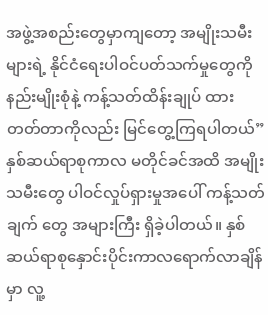အဖွဲ့အစည်းတွေမှာကျတော့ အမျိုးသမီးများရဲ့ နိုင်ငံရေးပါဝင်ပတ်သက်မှုတွေကို နည်းမျိုးစုံနဲ့ ကန့်သတ်ထိန်းချုပ် ထားတတ်တာကိုလည်း မြင်တွေ့ကြရပါတယ်”
နှစ်ဆယ်ရာစုကာလ မတိုင်ခင်အထိ အမျိုးသမီးတွေ ပါဝင်လှုပ်ရှားမှုအပေါ် ကန့်သတ်ချက် တွေ အများကြီး ရှိခဲ့ပါတယ်။ နှစ်ဆယ်ရာစုနှောင်းပိုင်းကာလရောက်လာချိန်မှာ လူ့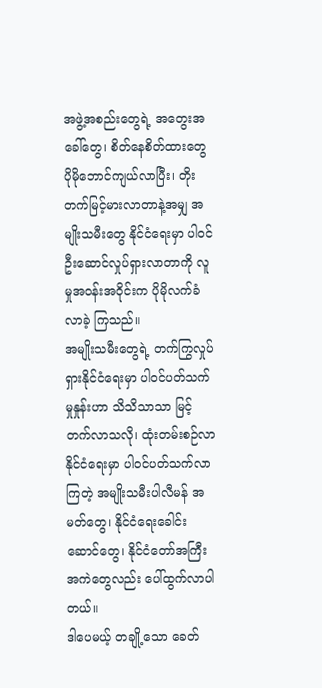အဖွဲ့အစည်းတွေရဲ့ အတွေးအခေါ်တွေ၊ စိတ်နေစိတ်ထားတွေ ပိုမိုဘောင်ကျယ်လာပြီး၊ တိုးတက်မြင့်မားလာတာနဲ့အမျှ အမျိုးသမီးတွေ နိုင်ငံရေးမှာ ပါဝင်ဦးဆောင်လှုပ်ရှားလာတာကို လူမှုအဝန်းအဝိုင်းက ပိုမိုလက်ခံလာခဲ့ ကြသည်။
အမျိုးသမီးတွေရဲ့ တက်ကြွလှုပ်ရှားနိုင်ငံရေးမှာ ပါဝင်ပတ်သက်မှုနှုန်းဟာ သိသိသာသာ မြင့်တက်လာသလို၊ ထုံးတမ်းစဉ်လာနိုင်ငံရေးမှာ ပါဝင်ပတ်သက်လာကြတဲ့ အမျိုးသမီးပါလီမန် အမတ်တွေ၊ နိုင်ငံရေးခေါင်းဆောင်တွေ၊ နိုင်ငံတော်အကြီးအကဲတွေလည်း ပေါ်ထွက်လာပါတယ်။
ဒါပေမယ့် တချို့သော ခေတ်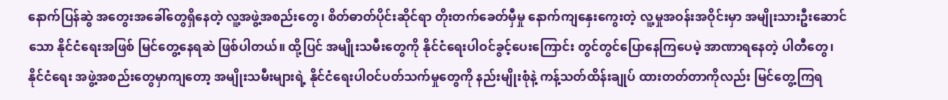နောက်ပြန်ဆွဲ အတွေးအခေါ်တွေရှိနေတဲ့ လူ့အဖွဲ့အစည်းတွေ၊ စိတ်ဓာတ်ပိုင်းဆိုင်ရာ တိုးတက်ခေတ်မှီမှု နောက်ကျနှေးကွေးတဲ့ လူ့မှုအဝန်းအဝိုင်းမှာ အမျိုးသားဦးဆောင်သော နိုင်ငံရေးအဖြစ် မြင်တွေ့နေရဆဲ ဖြစ်ပါတယ်။ ထို့ပြင် အမျိုးသမီးတွေကို နိုင်ငံရေးပါဝင်ခွင့်ပေးကြောင်း တွင်တွင်ပြောနေကြပေမဲ့ အာဏာရနေတဲ့ ပါတီတွေ၊ နိုင်ငံရေး အဖွဲ့အစည်းတွေမှာကျတော့ အမျိုးသမီးများရဲ့ နိုင်ငံရေးပါဝင်ပတ်သက်မှုတွေကို နည်းမျိုးစုံနဲ့ ကန့်သတ်ထိန်းချုပ် ထားတတ်တာကိုလည်း မြင်တွေ့ကြရ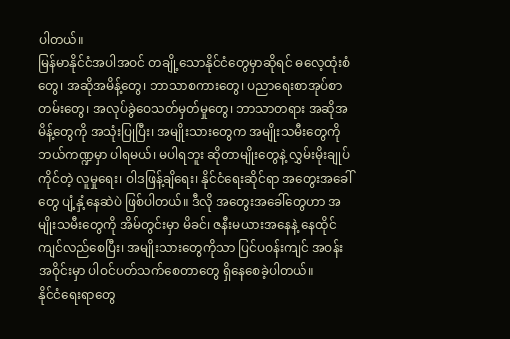ပါတယ်။
မြန်မာနိုင်ငံအပါအဝင် တချို့သောနိုင်ငံတွေမှာဆိုရင် ဓလေ့ထုံးစံတွေ၊ အဆိုအမိန့်တွေ၊ ဘာသာစကားတွေ၊ ပညာရေးစာအုပ်စာတမ်းတွေ၊ အလုပ်ခွဲဝေသတ်မှတ်မှုတွေ၊ ဘာသာတရား အဆိုအမိန့်တွေကို အသုံးပြုပြီး၊ အမျိုးသားတွေက အမျိုးသမီးတွေကို ဘယ်ကဏ္ဍမှာ ပါရမယ်၊ မပါရဘူး ဆိုတာမျိုးတွေနဲ့ လွှမ်းမိုးချုပ်ကိုင်တဲ့ လူမှုရေး၊ ဝါဒဖြန့်ချိရေး၊ နိုင်ငံရေးဆိုင်ရာ အတွေးအခေါ်တွေ ပျံ့နှံ့နေဆဲပဲ ဖြစ်ပါတယ်။ ဒီလို အတွေးအခေါ်တွေဟာ အမျိုးသမီးတွေကို အိမ်တွင်းမှာ မိခင်၊ ဇနီးမယားအနေနဲ့ နေထိုင်ကျင်လည်စေပြီး၊ အမျိုးသားတွေကိုသာ ပြင်ပဝန်းကျင် အဝန်းအဝိုင်းမှာ ပါဝင်ပတ်သက်စေတာတွေ ရှိနေစေခဲ့ပါတယ်။
နိုင်ငံရေးရာတွေ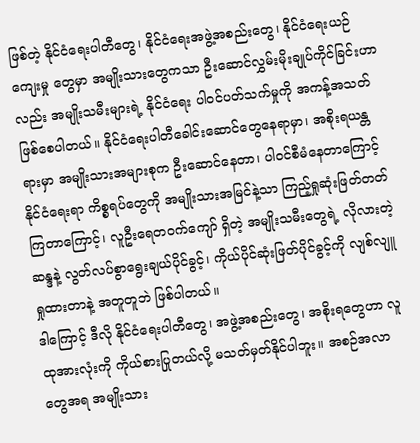ဖြစ်တဲ့ နိုင်ငံရေးပါတီတွေ၊ နိုင်ငံရေးအဖွဲ့အစည်းတွေ၊ နိုင်ငံရေးယဉ်ကျေးမှု တွေမှာ အမျိုးသားတွေကသာ ဦးဆောင်လွှမ်းမိုးချုပ်ကိုင်ခြင်းဟာလည်း အမျိုးသမီးများရဲ့ နိုင်ငံရေး ပါဝင်ပတ်သက်မှုကို အကန့်အသတ်ဖြစ်စေပါတယ်။ နိုင်ငံရေးပါတီခေါင်းဆောင်တွေနေရာမှာ၊ အစိုးရယန္တရားမှာ အမျိုးသားအများစုက ဦးဆောင်နေတာ၊ ပါဝင်စီမံနေတာကြောင့် နိုင်ငံရေးရာ ကိစ္စရပ်တွေကို အမျိုးသားအမြင်နဲ့သာ ကြည့်ရှုဆုံးဖြတ်တတ်ကြတာကြောင့်၊ လူဦးရေတဝက်ကျော် ရှိတဲ့ အမျိုးသမီးတွေရဲ့ လိုလားတဲ့ဆန္ဒနဲ့ လွတ်လပ်စွာရွေးချယ်ပိုင်ခွင့်၊ ကိုယ်ပိုင်ဆုံးဖြတ်ပိုင်ခွင့်ကို လျစ်လျူရှုထားတာနဲ့ အတူတူဘဲ ဖြစ်ပါတယ်။
ဒါကြောင့် ဒီလို နိုင်ငံရေးပါတီတွေ၊ အဖွဲ့အစည်းတွေ၊ အစိုးရတွေဟာ လူထုအားလုံးကို ကိုယ်စားပြုတယ်လို့ မသတ်မှတ်နိုင်ပါဘူး။ အစဉ်အလာတွေအရ အမျိုးသား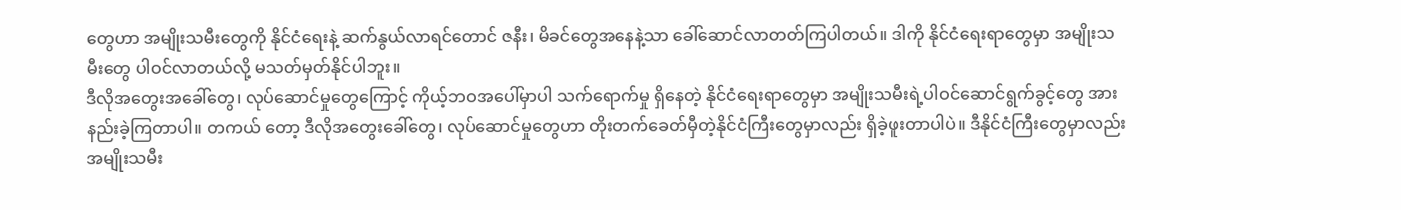တွေဟာ အမျိုးသမီးတွေကို နိုင်ငံရေးနဲ့ ဆက်နွယ်လာရင်တောင် ဇနီး၊ မိခင်တွေအနေနဲ့သာ ခေါ်ဆောင်လာတတ်ကြပါတယ်။ ဒါကို နိုင်ငံရေးရာတွေမှာ အမျိုးသမီးတွေ ပါဝင်လာတယ်လို့ မသတ်မှတ်နိုင်ပါဘူး။
ဒီလိုအတွေးအခေါ်တွေ၊ လုပ်ဆောင်မှုတွေကြောင့် ကိုယ့်ဘဝအပေါ်မှာပါ သက်ရောက်မှု ရှိနေတဲ့ နိုင်ငံရေးရာတွေမှာ အမျိုးသမီးရဲ့ပါဝင်ဆောင်ရွက်ခွင့်တွေ အားနည်းခဲ့ကြတာပါ။ တကယ် တော့ ဒီလိုအတွေးခေါ်တွေ၊ လုပ်ဆောင်မှုတွေဟာ တိုးတက်ခေတ်မှီတဲ့နိုင်ငံကြီးတွေမှာလည်း ရှိခဲ့ဖူးတာပါပဲ။ ဒီနိုင်ငံကြီးတွေမှာလည်း အမျိုးသမီး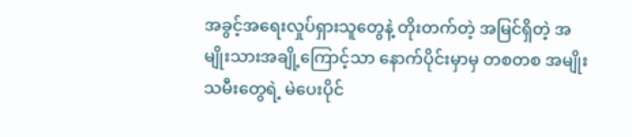အခွင့်အရေးလှုပ်ရှားသူတွေနဲ့ တိုးတက်တဲ့ အမြင်ရှိတဲ့ အမျိုးသားအချို့ကြောင့်သာ နောက်ပိုင်းမှာမှ တစတစ အမျိုးသမီးတွေရဲ့ မဲပေးပိုင်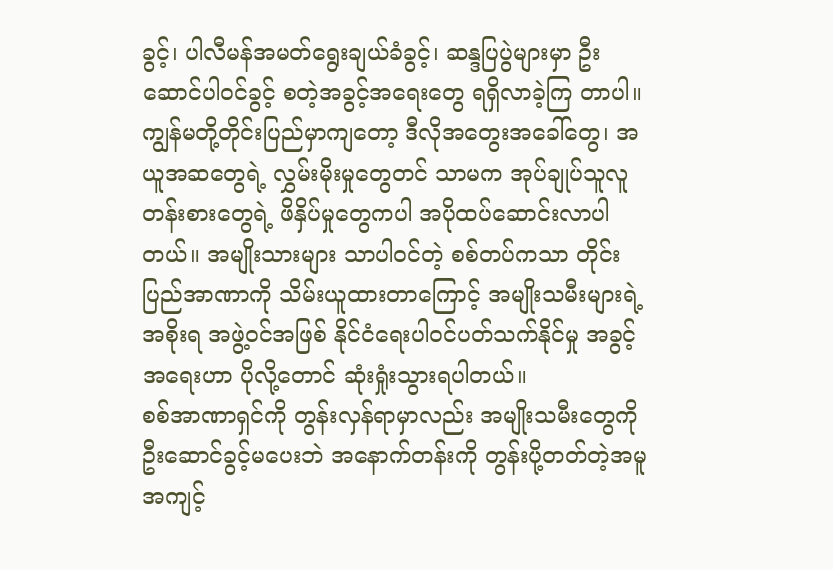ခွင့်၊ ပါလီမန်အမတ်ရွေးချယ်ခံခွင့်၊ ဆန္ဒပြပွဲများမှာ ဦးဆောင်ပါဝင်ခွင့် စတဲ့အခွင့်အရေးတွေ ရရှိလာခဲ့ကြ တာပါ။
ကျွန်မတို့တိုင်းပြည်မှာကျတော့ ဒီလိုအတွေးအခေါ်တွေ၊ အယူအဆတွေရဲ့ လွှမ်းမိုးမှုတွေတင် သာမက အုပ်ချုပ်သူလူတန်းစားတွေရဲ့ ဖိနှိပ်မှုတွေကပါ အပိုထပ်ဆောင်းလာပါတယ်။ အမျိုးသားများ သာပါဝင်တဲ့ စစ်တပ်ကသာ တိုင်းပြည်အာဏာကို သိမ်းယူထားတာကြောင့် အမျိုးသမီးများရဲ့ အစိုးရ အဖွဲ့ဝင်အဖြစ် နိုင်ငံရေးပါဝင်ပတ်သက်နိုင်မှု အခွင့်အရေးဟာ ပိုလို့တောင် ဆုံးရှုံးသွားရပါတယ်။
စစ်အာဏာရှင်ကို တွန်းလှန်ရာမှာလည်း အမျိုးသမီးတွေကို ဦးဆောင်ခွင့်မပေးဘဲ အနောက်တန်းကို တွန်းပို့တတ်တဲ့အမူအကျင့်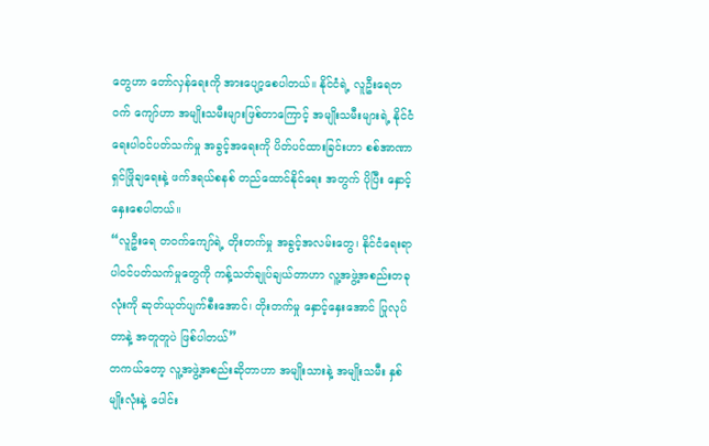တွေဟာ တော်လှန်ရေးကို အားပျော့စေပါတယ်။ နိုင်ငံရဲ့ လူဦးရေတဝက် ကျော်ဟာ အမျိုးသမီးများဖြစ်တာကြောင့် အမျိုးသမီးများရဲ့ နိုင်ငံရေးပါဝင်ပတ်သက်မှု အခွင့်အရေးကို ပိတ်ပင်ထားခြင်းဟာ စစ်အာဏာရှင်ဖြိုချရေးနဲ့ ဖက်ဒရယ်စနစ် တည်ထောင်နိုင်ရေး အတွက် ပိုပြီး နှောင့်နှေးစေပါတယ်။
“လူဦးရေ တဝက်ကျော်ရဲ့ တိုးတက်မှု အခွင့်အလမ်းတွေ၊ နိုင်ငံရေးရာ ပါဝင်ပတ်သက်မှုတွေကို ကန့်သတ်ချုပ်ချယ်တာဟာ လူ့အဖွဲ့အစည်းတခုလုံးကို ဆုတ်ယုတ်ပျက်စီးအောင်၊ တိုးတက်မှု နှောင့်နှေးအောင် ပြုလုပ်တာနဲ့ အတူတူပဲ ဖြစ်ပါတယ်”
တကယ်တော့ လူ့အဖွဲ့အစည်းဆိုတာဟာ အမျိုးသားနဲ့ အမျိုးသမီး နှစ်မျိုးလုံးနဲ့ ပေါင်း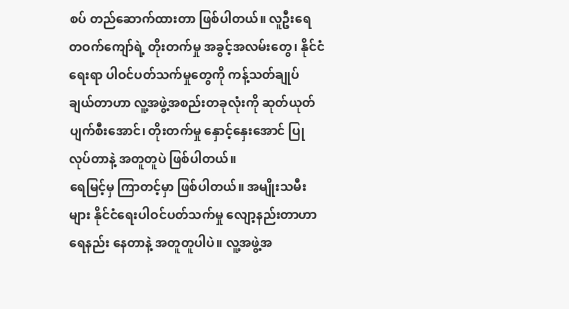စပ် တည်ဆောက်ထားတာ ဖြစ်ပါတယ်။ လူဦးရေ တဝက်ကျော်ရဲ့ တိုးတက်မှု အခွင့်အလမ်းတွေ၊ နိုင်ငံရေးရာ ပါဝင်ပတ်သက်မှုတွေကို ကန့်သတ်ချုပ်ချယ်တာဟာ လူ့အဖွဲ့အစည်းတခုလုံးကို ဆုတ်ယုတ်ပျက်စီးအောင်၊ တိုးတက်မှု နှောင့်နှေးအောင် ပြုလုပ်တာနဲ့ အတူတူပဲ ဖြစ်ပါတယ်။
ရေမြင့်မှ ကြာတင့်မှာ ဖြစ်ပါတယ်။ အမျိုးသမီးများ နိုင်ငံရေးပါဝင်ပတ်သက်မှု လျော့နည်းတာဟာ ရေနည်း နေတာနဲ့ အတူတူပါပဲ။ လူ့အဖွဲ့အ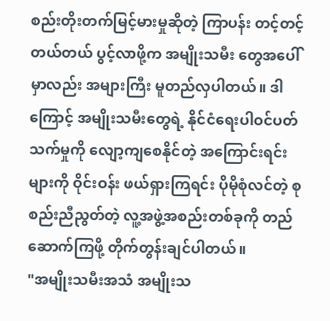စည်းတိုးတက်မြင့်မားမှုဆိုတဲ့ ကြာပန်း တင့်တင့်တယ်တယ် ပွင့်လာဖို့က အမျိုးသမီး တွေအပေါ်မှာလည်း အများကြီး မူတည်လှပါတယ်။ ဒါကြောင့် အမျိုးသမီးတွေရဲ့ နိုင်ငံရေးပါဝင်ပတ်သက်မှုကို လျော့ကျစေနိုင်တဲ့ အကြောင်းရင်းများကို ဝိုင်းဝန်း ဖယ်ရှားကြရင်း ပိုမိုစုံလင်တဲ့ စုစည်းညီညွတ်တဲ့ လူ့အဖွဲ့အစည်းတစ်ခုကို တည်ဆောက်ကြဖို့ တိုက်တွန်းချင်ပါတယ်။
"အမျိုးသမီးအသံ အမျိုးသ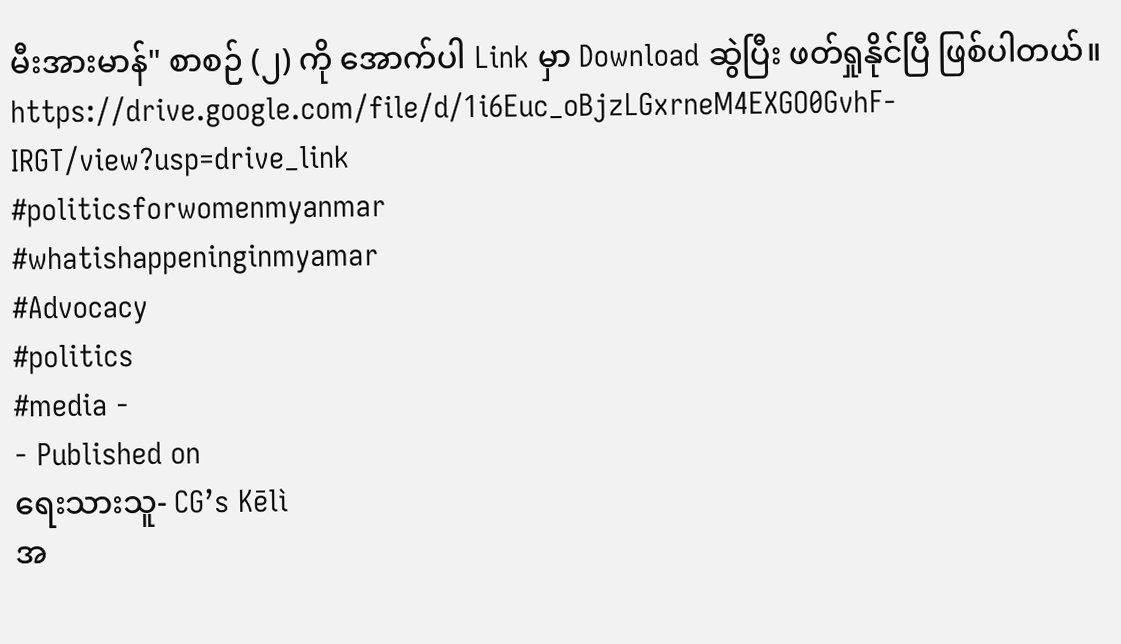မီးအားမာန်" စာစဉ် (၂) ကို အောက်ပါ Link မှာ Download ဆွဲပြီး ဖတ်ရှုနိုင်ပြီ ဖြစ်ပါတယ်။
https://drive.google.com/file/d/1i6Euc_oBjzLGxrneM4EXGO0GvhF-IRGT/view?usp=drive_link
#politicsforwomenmyanmar
#whatishappeninginmyamar
#Advocacy
#politics
#media -
- Published on
ရေးသားသူ- CG’s Kēlì
အ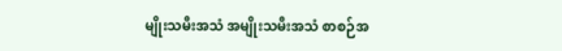မျိုးသမီးအသံ အမျိုးသမီးအသံ စာစဉ်အ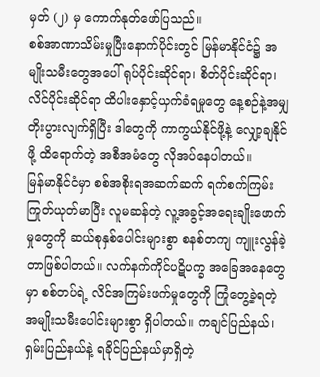မှတ် (၂) မှ ကောက်နုတ်ဖော်ပြသည်။
စစ်အာဏာသိမ်းမှုပြီးနောက်ပိုင်းတွင် မြန်မာနိုင်ငံ၌ အမျိုးသမီးတွေအပေါ် ရုပ်ပိုင်းဆိုင်ရာ၊ စိတ်ပိုင်းဆိုင်ရာ၊ လိင်ပိုင်းဆိုင်ရာ ထိပါးနှောင့်ယှက်ခံရမှုတွေ နေ့စဉ်နဲ့အမျှ တိုးပွားလျက်ရှိပြီး ဒါတွေကို ကာကွယ်နိုင်ဖို့နဲ့ လျှော့ချနိုင်ဖို့ ထိရောက်တဲ့ အစီအမံတွေ လိုအပ်နေပါတယ်။
မြန်မာနိုင်ငံမှာ စစ်အစိုးရအဆက်ဆက် ရက်စက်ကြမ်းကြုတ်ယုတ်မာပြီး လူမဆန်တဲ့ လူ့အခွင့်အရေးချိုးဖောက်မှုတွေကို ဆယ်စုနှစ်ပေါင်းများစွာ စနစ်တကျ ကျူးလွန်ခဲ့တာဖြစ်ပါတယ်။ လက်နက်ကိုင်ပဋိပက္ခ အခြေအနေတွေမှာ စစ်တပ်ရဲ့ လိင်အကြမ်းဖက်မှုတွေကို ကြုံတွေ့ခဲ့ရတဲ့ အမျိုးသမီးပေါင်းများစွာ ရှိပါတယ်။ ကချင်ပြည်နယ်၊ ရှမ်းပြည်နယ်နဲ့ ရခိုင်ပြည်နယ်မှာရှိတဲ့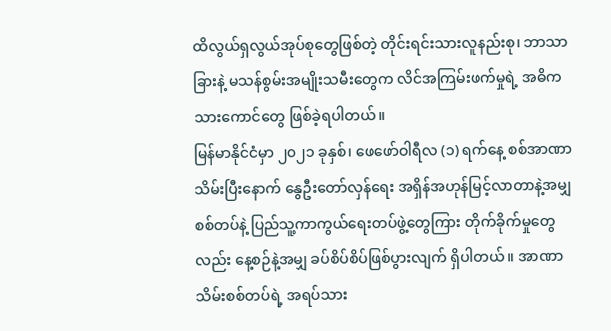ထိလွယ်ရှလွယ်အုပ်စုတွေဖြစ်တဲ့ တိုင်းရင်းသားလူနည်းစု၊ ဘာသာခြားနဲ့ မသန်စွမ်းအမျိုးသမီးတွေက လိင်အကြမ်းဖက်မှုရဲ့ အဓိကသားကောင်တွေ ဖြစ်ခဲ့ရပါတယ်။
မြန်မာနိုင်ငံမှာ ၂၀၂၁ ခုနှစ်၊ ဖေဖော်ဝါရီလ (၁) ရက်နေ့ စစ်အာဏာသိမ်းပြီးနောက် နွေဦးတော်လှန်ရေး အရှိန်အဟုန်မြင့်လာတာနဲ့အမျှ စစ်တပ်နဲ့ ပြည်သူ့ကာကွယ်ရေးတပ်ဖွဲ့တွေကြား တိုက်ခိုက်မှုတွေလည်း နေ့စဉ်နဲ့အမျှ ခပ်စိပ်စိပ်ဖြစ်ပွားလျက် ရှိပါတယ်။ အာဏာသိမ်းစစ်တပ်ရဲ့ အရပ်သား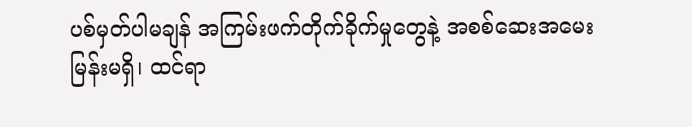ပစ်မှတ်ပါမချန် အကြမ်းဖက်တိုက်ခိုက်မှုတွေနဲ့ အစစ်ဆေးအမေးမြန်းမရှိ၊ ထင်ရာ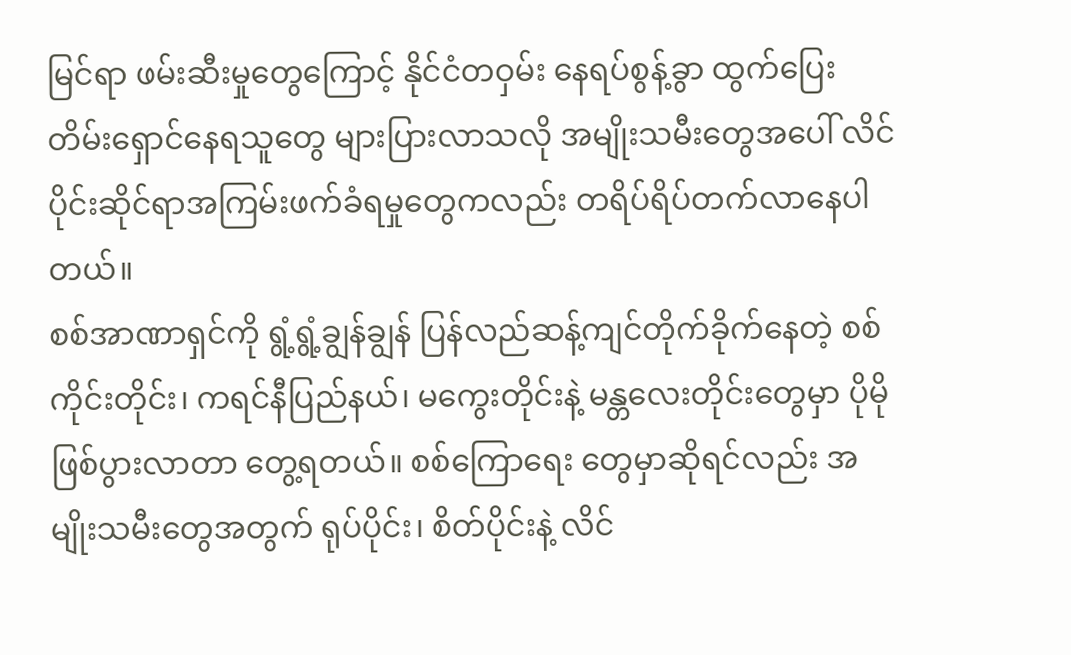မြင်ရာ ဖမ်းဆီးမှုတွေကြောင့် နိုင်ငံတဝှမ်း နေရပ်စွန့်ခွာ ထွက်ပြေးတိမ်းရှောင်နေရသူတွေ များပြားလာသလို အမျိုးသမီးတွေအပေါ် လိင်ပိုင်းဆိုင်ရာအကြမ်းဖက်ခံရမှုတွေကလည်း တရိပ်ရိပ်တက်လာနေပါတယ်။
စစ်အာဏာရှင်ကို ရွံ့ရွံ့ချွန်ချွန် ပြန်လည်ဆန့်ကျင်တိုက်ခိုက်နေတဲ့ စစ်ကိုင်းတိုင်း၊ ကရင်နီပြည်နယ်၊ မကွေးတိုင်းနဲ့ မန္တလေးတိုင်းတွေမှာ ပိုမိုဖြစ်ပွားလာတာ တွေ့ရတယ်။ စစ်ကြောရေး တွေမှာဆိုရင်လည်း အမျိုးသမီးတွေအတွက် ရုပ်ပိုင်း၊ စိတ်ပိုင်းနဲ့ လိင်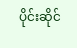ပိုင်းဆိုင်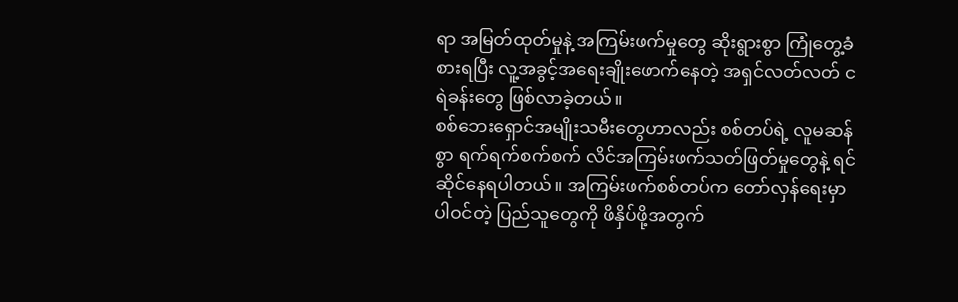ရာ အမြတ်ထုတ်မှုနဲ့ အကြမ်းဖက်မှုတွေ ဆိုးရွားစွာ ကြုံတွေ့ခံစားရပြီး လူ့အခွင့်အရေးချိုးဖောက်နေတဲ့ အရှင်လတ်လတ် ငရဲခန်းတွေ ဖြစ်လာခဲ့တယ်။
စစ်ဘေးရှောင်အမျိုးသမီးတွေဟာလည်း စစ်တပ်ရဲ့ လူမဆန်စွာ ရက်ရက်စက်စက် လိင်အကြမ်းဖက်သတ်ဖြတ်မှုတွေနဲ့ ရင်ဆိုင်နေရပါတယ်။ အကြမ်းဖက်စစ်တပ်က တော်လှန်ရေးမှာပါဝင်တဲ့ ပြည်သူတွေကို ဖိနှိပ်ဖို့အတွက်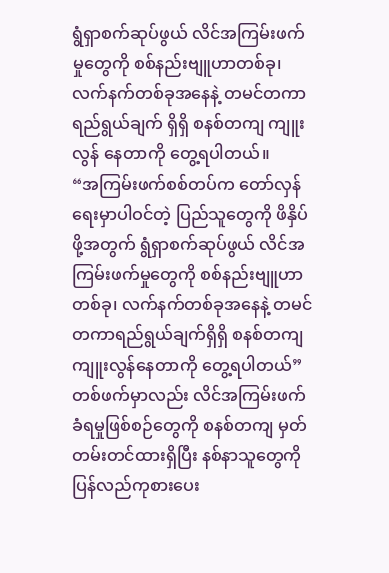ရွံရှာစက်ဆုပ်ဖွယ် လိင်အကြမ်းဖက်မှုတွေကို စစ်နည်းဗျူဟာတစ်ခု၊ လက်နက်တစ်ခုအနေနဲ့ တမင်တကာရည်ရွယ်ချက် ရှိရှိ စနစ်တကျ ကျူးလွန် နေတာကို တွေ့ရပါတယ်။
“အကြမ်းဖက်စစ်တပ်က တော်လှန်ရေးမှာပါဝင်တဲ့ ပြည်သူတွေကို ဖိနှိပ်ဖို့အတွက် ရွံရှာစက်ဆုပ်ဖွယ် လိင်အကြမ်းဖက်မှုတွေကို စစ်နည်းဗျူဟာတစ်ခု၊ လက်နက်တစ်ခုအနေနဲ့ တမင်တကာရည်ရွယ်ချက်ရှိရှိ စနစ်တကျ ကျူးလွန်နေတာကို တွေ့ရပါတယ်”
တစ်ဖက်မှာလည်း လိင်အကြမ်းဖက်ခံရမှုဖြစ်စဉ်တွေကို စနစ်တကျ မှတ်တမ်းတင်ထားရှိပြီး နစ်နာသူတွေကို ပြန်လည်ကုစားပေး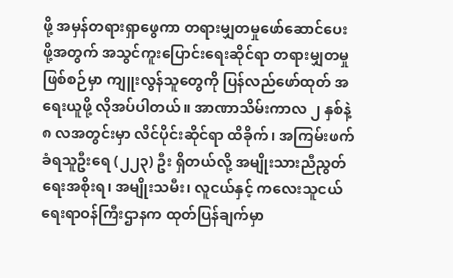ဖို့ အမှန်တရားရှာဖွေကာ တရားမျှတမှုဖော်ဆောင်ပေးဖို့အတွက် အသွင်ကူးပြောင်းရေးဆိုင်ရာ တရားမျှတမှုဖြစ်စဉ်မှာ ကျူးလွန်သူတွေကို ပြန်လည်ဖော်ထုတ် အရေးယူဖို့ လိုအပ်ပါတယ်။ အာဏာသိမ်းကာလ ၂ နှစ်နဲ့ ၈ လအတွင်းမှာ လိင်ပိုင်းဆိုင်ရာ ထိခိုက်၊ အကြမ်းဖက်ခံရသူဦးရေ (၂၂၃) ဦး ရှိတယ်လို့ အမျိုးသားညီညွတ်ရေးအစိုးရ၊ အမျိုးသမီး၊ လူငယ်နှင့် ကလေးသူငယ်ရေးရာဝန်ကြီးဌာနက ထုတ်ပြန်ချက်မှာ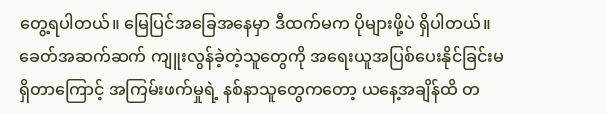တွေ့ရပါတယ်။ မြေပြင်အခြေအနေမှာ ဒီထက်မက ပိုများဖို့ပဲ ရှိပါတယ်။
ခေတ်အဆက်ဆက် ကျူးလွန်ခဲ့တဲ့သူတွေကို အရေးယူအပြစ်ပေးနိုင်ခြင်းမရှိတာကြောင့် အကြမ်းဖက်မှုရဲ့ နစ်နာသူတွေကတော့ ယနေ့အချိန်ထိ တ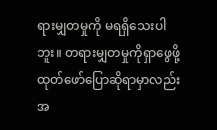ရားမျှတမှုကို မရရှိသေးပါဘူး။ တရားမျှတမှုကိုရှာဖွေဖို့ ထုတ်ဖော်ပြောဆိုရာမှာလည်း အ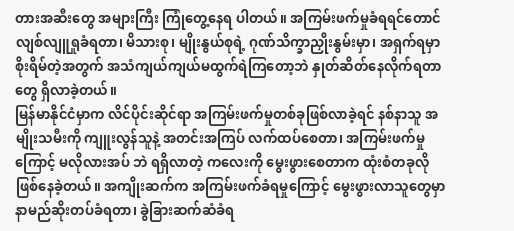တားအဆီးတွေ အများကြီး ကြုံတွေ့နေရ ပါတယ်။ အကြမ်းဖက်မှုခံရရင်တောင် လျစ်လျူရှုခံရတာ၊ မိသားစု၊ မျိုးနွယ်စုရဲ့ ဂုဏ်သိက္ခာညှိုးနွမ်းမှာ၊ အရှက်ရမှာစိုးရိမ်တဲ့အတွက် အသံကျယ်ကျယ်မထွက်ရဲကြတော့ဘဲ နှုတ်ဆိတ်နေလိုက်ရတာတွေ ရှိလာခဲ့တယ်။
မြန်မာနိုင်ငံမှာက လိင်ပိုင်းဆိုင်ရာ အကြမ်းဖက်မှုတစ်ခုဖြစ်လာခဲ့ရင် နစ်နာသူ အမျိုးသမီးကို ကျူးလွန်သူနဲ့ အတင်းအကြပ် လက်ထပ်စေတာ၊ အကြမ်းဖက်မှုကြောင့် မလိုလားအပ် ဘဲ ရရှိလာတဲ့ ကလေးကို မွေးဖွားစေတာက ထုံးစံတခုလို ဖြစ်နေခဲ့တယ်။ အကျိုးဆက်က အကြမ်းဖက်ခံရမှုကြောင့် မွေးဖွားလာသူတွေမှာ နာမည်ဆိုးတပ်ခံရတာ၊ ခွဲခြားဆက်ဆံခံရ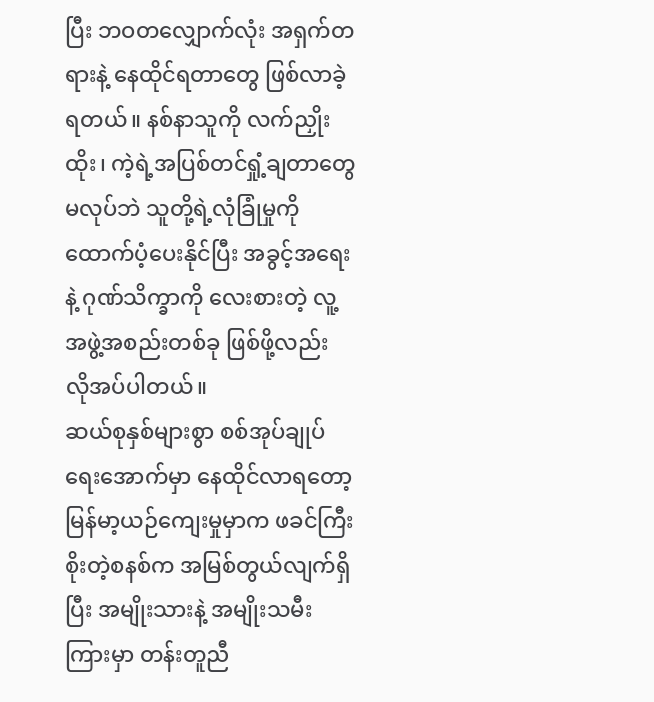ပြီး ဘဝတလျှောက်လုံး အရှက်တရားနဲ့ နေထိုင်ရတာတွေ ဖြစ်လာခဲ့ရတယ်။ နစ်နာသူကို လက်ညှိုးထိုး၊ ကဲ့ရဲ့အပြစ်တင်ရှုံ့ချတာတွေမလုပ်ဘဲ သူတို့ရဲ့လုံခြုံမှုကို ထောက်ပံ့ပေးနိုင်ပြီး အခွင့်အရေးနဲ့ ဂုဏ်သိက္ခာကို လေးစားတဲ့ လူ့အဖွဲ့အစည်းတစ်ခု ဖြစ်ဖို့လည်း လိုအပ်ပါတယ်။
ဆယ်စုနှစ်များစွာ စစ်အုပ်ချုပ်ရေးအောက်မှာ နေထိုင်လာရတော့ မြန်မာ့ယဉ်ကျေးမှုမှာက ဖခင်ကြီးစိုးတဲ့စနစ်က အမြစ်တွယ်လျက်ရှိပြီး အမျိုးသားနဲ့ အမျိုးသမီးကြားမှာ တန်းတူညီ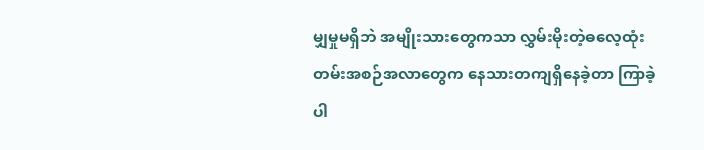မျှမှုမရှိဘဲ အမျိုးသားတွေကသာ လွှမ်းမိုးတဲ့ဓလေ့ထုံးတမ်းအစဉ်အလာတွေက နေသားတကျရှိနေခဲ့တာ ကြာခဲ့ပါ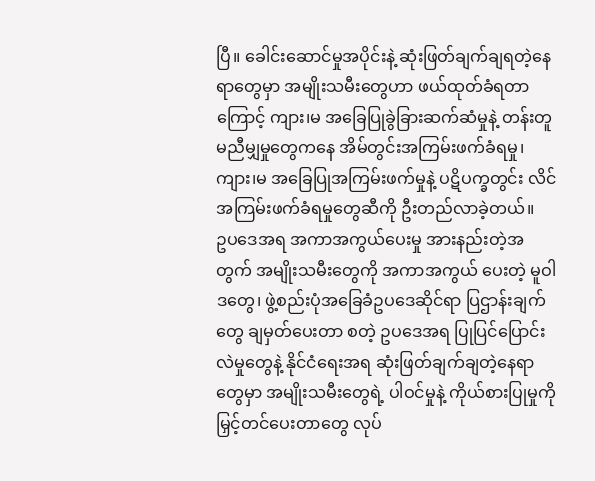ပြီ။ ခေါင်းဆောင်မှုအပိုင်းနဲ့ ဆုံးဖြတ်ချက်ချရတဲ့နေရာတွေမှာ အမျိုးသမီးတွေဟာ ဖယ်ထုတ်ခံရတာ ကြောင့် ကျား၊မ အခြေပြုခွဲခြားဆက်ဆံမှုနဲ့ တန်းတူမညီမျှမှုတွေကနေ အိမ်တွင်းအကြမ်းဖက်ခံရမှု၊ ကျား၊မ အခြေပြုအကြမ်းဖက်မှုနဲ့ ပဋိပက္ခတွင်း လိင်အကြမ်းဖက်ခံရမှုတွေဆီကို ဦးတည်လာခဲ့တယ်။
ဥပဒေအရ အကာအကွယ်ပေးမှု အားနည်းတဲ့အတွက် အမျိုးသမီးတွေကို အကာအကွယ် ပေးတဲ့ မူဝါဒတွေ၊ ဖွဲ့စည်းပုံအခြေခံဥပဒေဆိုင်ရာ ပြဌာန်းချက်တွေ ချမှတ်ပေးတာ စတဲ့ ဥပဒေအရ ပြုပြင်ပြောင်းလဲမှုတွေနဲ့ နိုင်ငံရေးအရ ဆုံးဖြတ်ချက်ချတဲ့နေရာတွေမှာ အမျိုးသမီးတွေရဲ့ ပါဝင်မှုနဲ့ ကိုယ်စားပြုမှုကို မြှင့်တင်ပေးတာတွေ လုပ်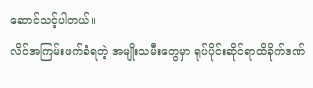ဆောင်သင့်ပါတယ်။
လိင်အကြမ်းဖက်ခံရတဲ့ အမျိုးသမီးတွေမှာ ရုပ်ပိုင်းဆိုင်ရာထိခိုက်ဒဏ်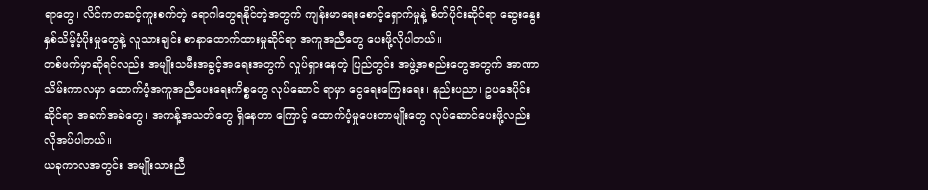ရာတွေ၊ လိင်ကတဆင့်ကူးစက်တဲ့ ရောဂါတွေရနိုင်တဲ့အတွက် ကျန်းမာရေးစောင့်ရှောက်မှုနဲ့ စိတ်ပိုင်းဆိုင်ရာ ဆွေးနွေးနှစ်သိမ့်ပံ့ပိုးမှုတွေနဲ့ လူသားချင်း စာနာထောက်ထားမှုဆိုင်ရာ အကူအညီတွေ ပေးဖို့လိုပါတယ်။
တစ်ဖက်မှာဆိုရင်လည်း အမျိုးသမီးအခွင့်အရေးအတွက် လှုပ်ရှားနေတဲ့ ပြည်တွင်း အဖွဲ့အစည်းတွေအတွက် အာဏာသိမ်းကာလမှာ ထောက်ပံ့အကူအညီပေးရေးကိစ္စတွေ လုပ်ဆောင် ရာမှာ ငွေရေးကြေးရေး၊ နည်းပညာ၊ ဥပဒေပိုင်းဆိုင်ရာ အခက်အခဲတွေ၊ အကန့်အသတ်တွေ ရှိနေတာ ကြောင့် ထောက်ပံ့မှုပေးတာမျိုးတွေ လုပ်ဆောင်ပေးဖို့လည်း လိုအပ်ပါတယ်။
ယခုကာလအတွင်း အမျိုးသားညီ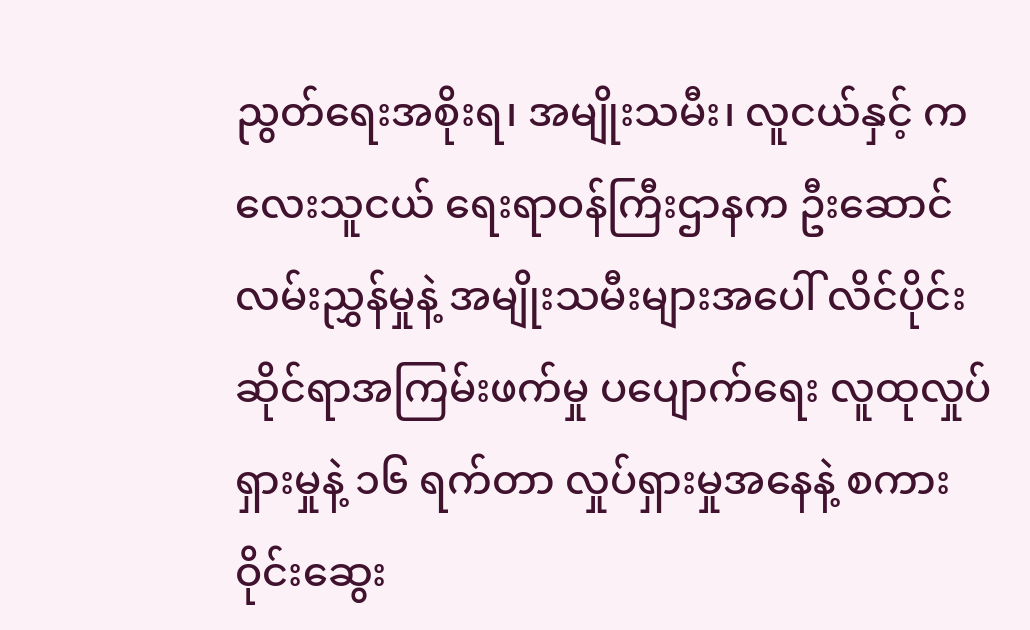ညွတ်ရေးအစိုးရ၊ အမျိုးသမီး၊ လူငယ်နှင့် ကလေးသူငယ် ရေးရာဝန်ကြီးဌာနက ဦးဆောင်လမ်းညွှန်မှုနဲ့ အမျိုးသမီးများအပေါ် လိင်ပိုင်းဆိုင်ရာအကြမ်းဖက်မှု ပပျောက်ရေး လူထုလှုပ်ရှားမှုနဲ့ ၁၆ ရက်တာ လှုပ်ရှားမှုအနေနဲ့ စကားဝိုင်းဆွေး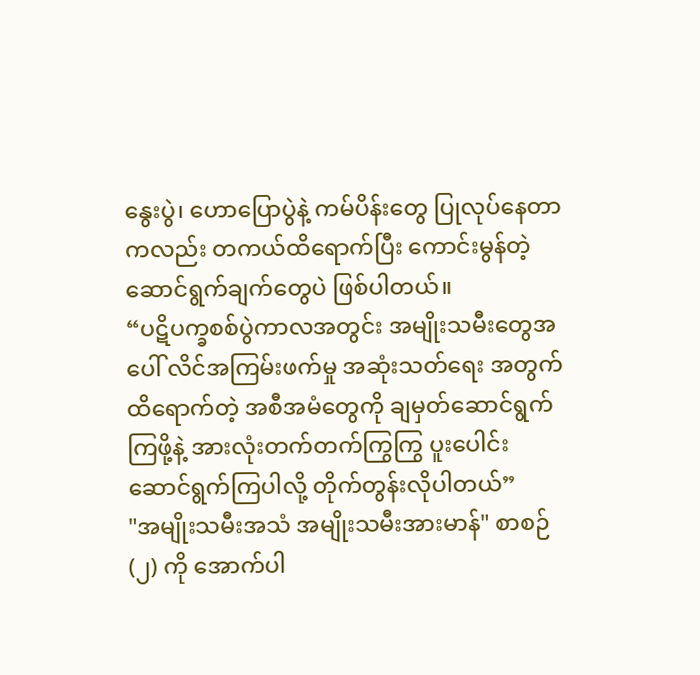နွေးပွဲ၊ ဟောပြောပွဲနဲ့ ကမ်ပိန်းတွေ ပြုလုပ်နေတာကလည်း တကယ်ထိရောက်ပြီး ကောင်းမွန်တဲ့ ဆောင်ရွက်ချက်တွေပဲ ဖြစ်ပါတယ်။
“ပဋိပက္ခစစ်ပွဲကာလအတွင်း အမျိုးသမီးတွေအပေါ် လိင်အကြမ်းဖက်မှု အဆုံးသတ်ရေး အတွက် ထိရောက်တဲ့ အစီအမံတွေကို ချမှတ်ဆောင်ရွက်ကြဖို့နဲ့ အားလုံးတက်တက်ကြွကြွ ပူးပေါင်းဆောင်ရွက်ကြပါလို့ တိုက်တွန်းလိုပါတယ်”
"အမျိုးသမီးအသံ အမျိုးသမီးအားမာန်" စာစဉ် (၂) ကို အောက်ပါ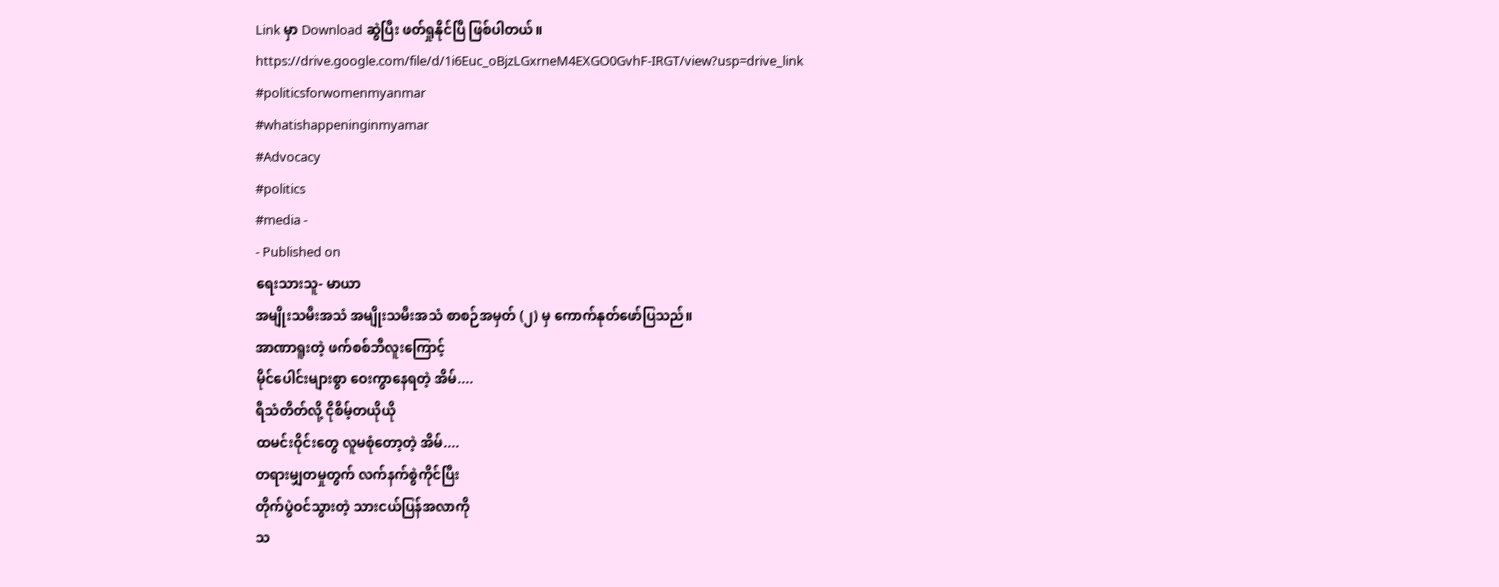Link မှာ Download ဆွဲပြီး ဖတ်ရှုနိုင်ပြီ ဖြစ်ပါတယ်။
https://drive.google.com/file/d/1i6Euc_oBjzLGxrneM4EXGO0GvhF-IRGT/view?usp=drive_link
#politicsforwomenmyanmar
#whatishappeninginmyamar
#Advocacy
#politics
#media -
- Published on
ရေးသားသူ- မာယာ
အမျိုးသမီးအသံ အမျိုးသမီးအသံ စာစဉ်အမှတ် (၂) မှ ကောက်နုတ်ဖော်ပြသည်။
အာဏာရူးတဲ့ ဖက်စစ်ဘီလူးကြောင့်
မိုင်ပေါင်းများစွာ ဝေးကွာနေရတဲ့ အိမ်....
ရီသံတိတ်လို့ ငိုစိမ့်တယိုယို
ထမင်းဝိုင်းတွေ လူမစုံတော့တဲ့ အိမ်....
တရားမျှတမှုတွက် လက်နက်စွဲကိုင်ပြီး
တိုက်ပွဲဝင်သွားတဲ့ သားငယ်ပြန်အလာကို
သ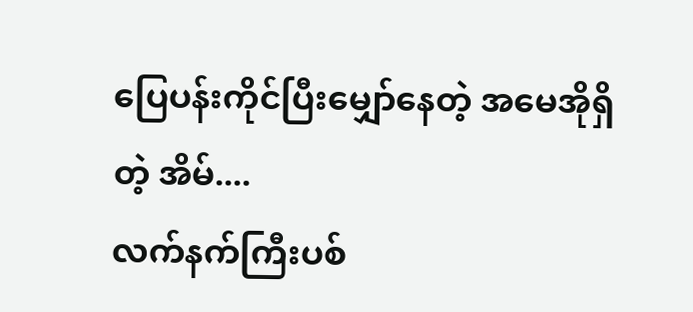ပြေပန်းကိုင်ပြီးမျှော်နေတဲ့ အမေအိုရှိတဲ့ အိမ်....
လက်နက်ကြီးပစ်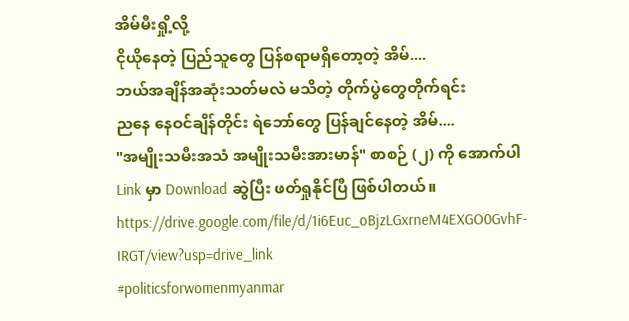အိမ်မီးရှို့လို့
ငိုယိုနေတဲ့ ပြည်သူတွေ ပြန်စရာမရှိတော့တဲ့ အိမ်....
ဘယ်အချိန်အဆုံးသတ်မလဲ မသိတဲ့ တိုက်ပွဲတွေတိုက်ရင်း
ညနေ နေဝင်ချိန်တိုင်း ရဲဘော်တွေ ပြန်ချင်နေတဲ့ အိမ်....
"အမျိုးသမီးအသံ အမျိုးသမီးအားမာန်" စာစဉ် (၂) ကို အောက်ပါ Link မှာ Download ဆွဲပြီး ဖတ်ရှုနိုင်ပြီ ဖြစ်ပါတယ်။
https://drive.google.com/file/d/1i6Euc_oBjzLGxrneM4EXGO0GvhF-IRGT/view?usp=drive_link
#politicsforwomenmyanmar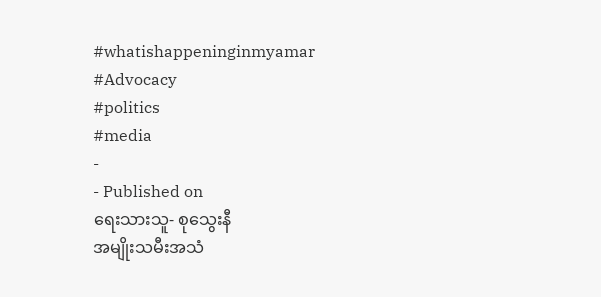#whatishappeninginmyamar
#Advocacy
#politics
#media
-
- Published on
ရေးသားသူ- စုသွေးနီ
အမျိုးသမီးအသံ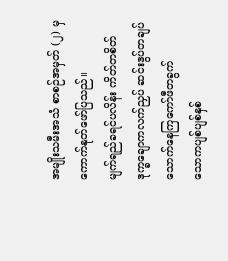အမျိုးသမီးအသံ စာစဉ်အမှတ် (၂) မှ ကောက်နုတ်ဖော်ပြသည်။
မျက်ရည်ခရင်ပလိန်း ကိတ်တစိတ်
ဒုက္ခချောကလက်ညှပ် ဆင်းဒွပ်တချပ်
သောက်နေကြကော်ဖီတခွက်
သောကပျစ်ပျစ်နှစ်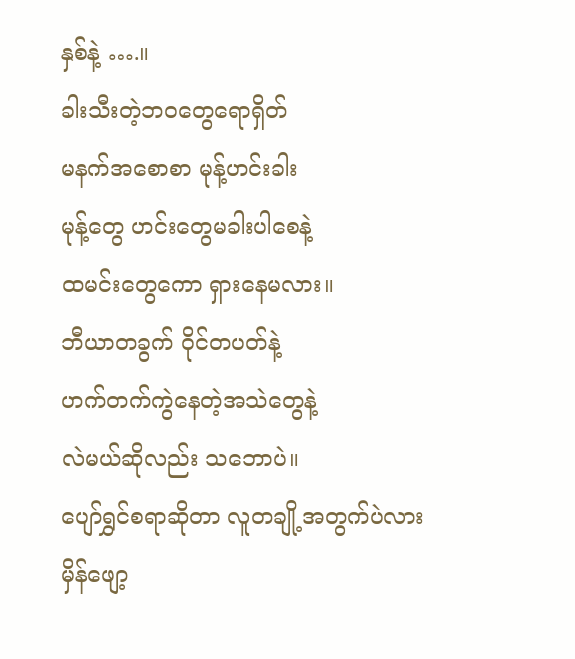နှစ်နဲ့ ….။
ခါးသီးတဲ့ဘဝတွေရောရှိတ်
မနက်အစောစာ မုန့်ဟင်းခါး
မုန့်တွေ ဟင်းတွေမခါးပါစေနဲ့
ထမင်းတွေကော ရှားနေမလား။
ဘီယာတခွက် ဝိုင်တပတ်နဲ့
ဟက်တက်ကွဲနေတဲ့အသဲတွေနဲ့
လဲမယ်ဆိုလည်း သဘောပဲ။
ပျော်ရွှင်စရာဆိုတာ လူတချို့အတွက်ပဲလား
မှိန်ဖျော့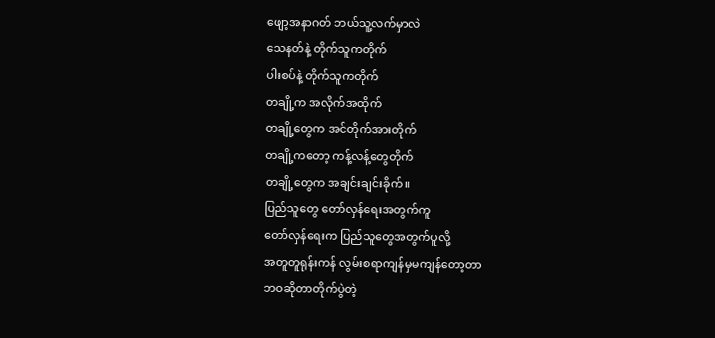ဖျော့အနာဂတ် ဘယ်သူ့လက်မှာလဲ
သေနတ်နဲ့ တိုက်သူကတိုက်
ပါးစပ်နဲ့ တိုက်သူကတိုက်
တချို့က အလိုက်အထိုက်
တချို့တွေက အင်တိုက်အားတိုက်
တချို့ကတော့ ကန့်လန့်တွေတိုက်
တချို့တွေက အချင်းချင်းခိုက်။
ပြည်သူတွေ တော်လှန်ရေးအတွက်ကူ
တော်လှန်ရေးက ပြည်သူတွေအတွက်ပူလို့
အတူတူရုန်းကန် လွမ်းစရာကျန်မှမကျန်တော့တာ
ဘဝဆိုတာတိုက်ပွဲတဲ့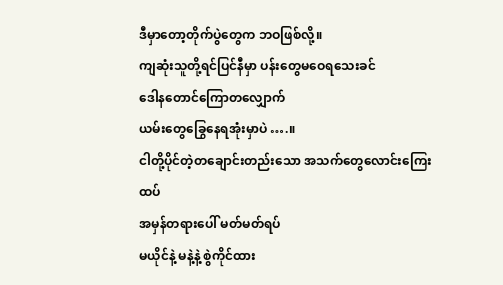ဒီမှာတော့တိုက်ပွဲတွေက ဘဝဖြစ်လို့။
ကျဆုံးသူတို့ရင်ပြင်နီမှာ ပန်းတွေမဝေရသေးခင်
ဒေါနတောင်ကြောတလျှောက်
ယမ်းတွေခြွေနေရအုံးမှာပဲ ….။
ငါတို့ပိုင်တဲ့တချောင်းတည်းသော အသက်တွေလောင်းကြေးထပ်
အမှန်တရားပေါ် မတ်မတ်ရပ်
မယိုင်နဲ့ မနဲ့နဲ့ စွဲကိုင်ထား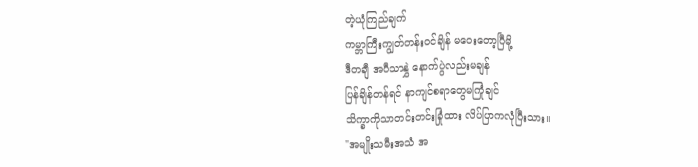တဲ့ယုံကြည်ချက်
ကမ္ဘာကြီးကျွတ်တန်းဝင်ချိန် မဝေးတော့ပြီမို့
ဒီတချီ အပီသာနွှဲ နောက်ပွဲလည်းမချန်
ပြန်ချိန်တန်ရင် နာကျင်စရာတွေမကြုံချင်
သိက္ခာကိုသာတင်းတင်းခြုံထား လိပ်ပြာကလုံပြီးသား။
"အမျိုးသမီးအသံ အ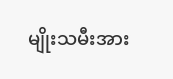မျိုးသမီးအား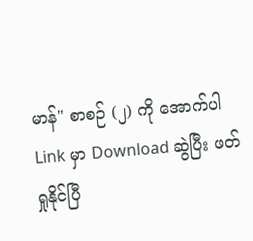မာန်" စာစဉ် (၂) ကို အောက်ပါ Link မှာ Download ဆွဲပြီး ဖတ်ရှုနိုင်ပြီ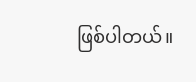ဖြစ်ပါတယ်။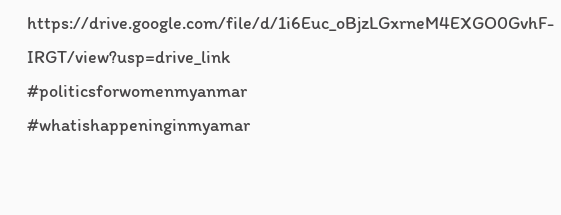https://drive.google.com/file/d/1i6Euc_oBjzLGxrneM4EXGO0GvhF-IRGT/view?usp=drive_link
#politicsforwomenmyanmar
#whatishappeninginmyamar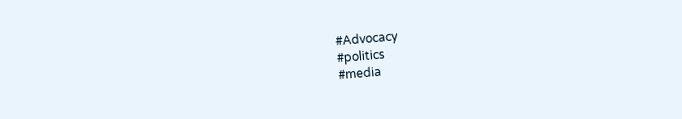#Advocacy
#politics
#media